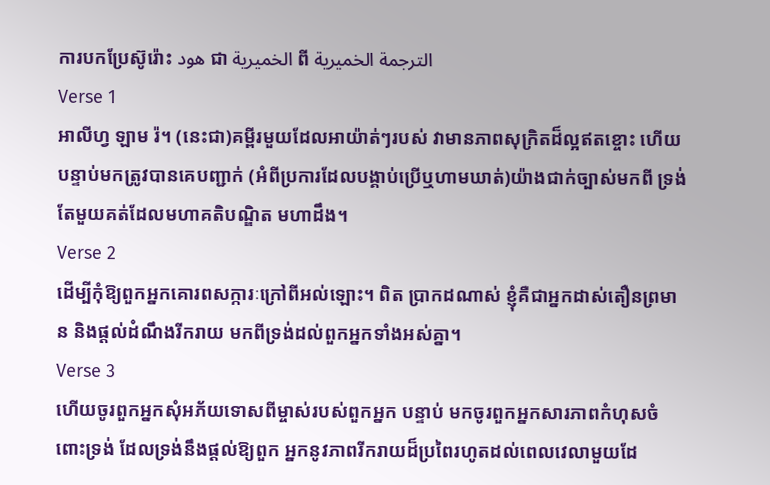ការបកប្រែស៊ូរ៉ោះ هود ជា الخميرية ពី الترجمة الخميرية
Verse 1
អាលីហ្វ ឡាម រ៉។ (នេះជា)គម្ពីរមួយដែលអាយ៉ាត់ៗរបស់ វាមានភាពសុក្រិតដ៏ល្អឥតខ្ចោះ ហើយបន្ទាប់មកត្រូវបានគេបញ្ជាក់ (អំពីប្រការដែលបង្គាប់ប្រើឬហាមឃាត់)យ៉ាងជាក់ច្បាស់មកពី ទ្រង់តែមួយគត់ដែលមហាគតិបណ្ឌិត មហាដឹង។
Verse 2
ដើម្បីកុំឱ្យពួកអ្នកគោរពសក្ការៈក្រៅពីអល់ឡោះ។ ពិត ប្រាកដណាស់ ខ្ញុំគឺជាអ្នកដាស់តឿនព្រមាន និងផ្ដល់ដំណឹងរីករាយ មកពីទ្រង់ដល់ពួកអ្នកទាំងអស់គ្នា។
Verse 3
ហើយចូរពួកអ្នកសុំអភ័យទោសពីម្ចាស់របស់ពួកអ្នក បន្ទាប់ មកចូរពួកអ្នកសារភាពកំហុសចំពោះទ្រង់ ដែលទ្រង់នឹងផ្ដល់ឱ្យពួក អ្នកនូវភាពរីករាយដ៏ប្រពៃរហូតដល់ពេលវេលាមួយដែ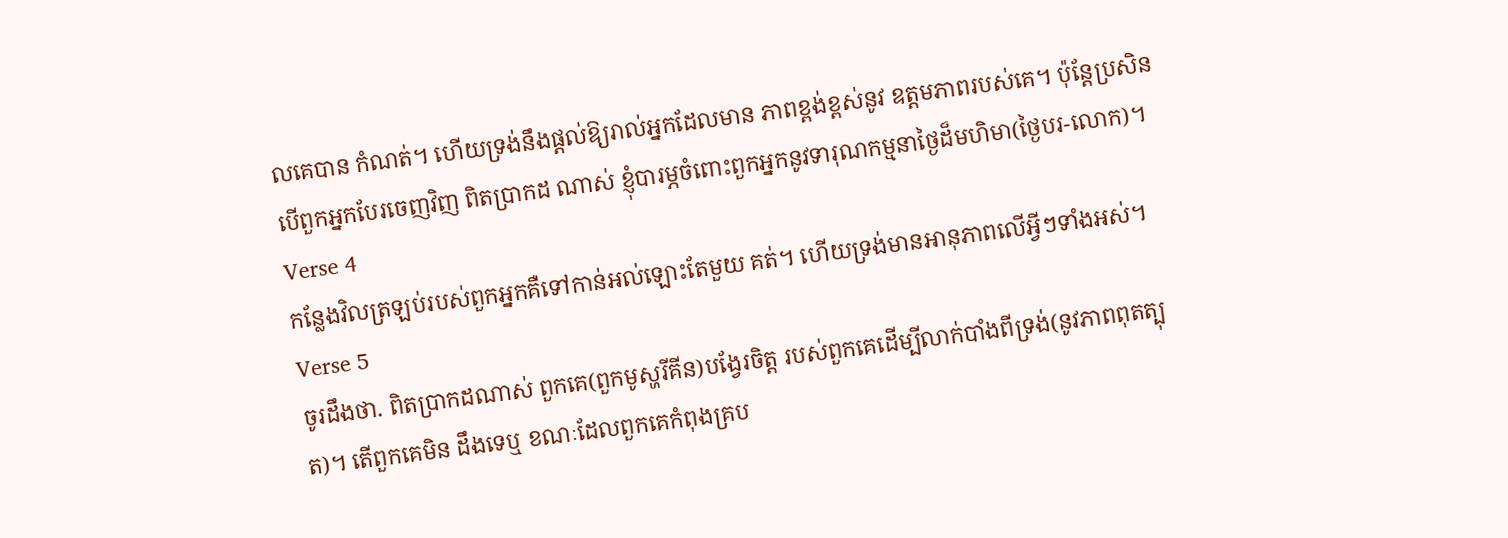លគេបាន កំណត់។ ហើយទ្រង់នឹងផ្ដល់ឱ្យរាល់អ្នកដែលមាន ភាពខ្ពង់ខ្ពស់នូវ ឧត្ដមភាពរបស់គេ។ ប៉ុន្ដែប្រសិនបើពួកអ្នកបែរចេញវិញ ពិតប្រាកដ ណាស់ ខ្ញុំបារម្ភចំពោះពួកអ្នកនូវទារុណកម្មនាថ្ងៃដ៏មហិមា(ថ្ងៃបរ-លោក)។
Verse 4
កន្លែងវិលត្រឡប់របស់ពួកអ្នកគឺទៅកាន់អល់ឡោះតែមួយ គត់។ ហើយទ្រង់មានអានុភាពលើអ្វីៗទាំងអស់។
Verse 5
ចូរដឹងថា. ពិតប្រាកដណាស់ ពួកគេ(ពួកមូស្ហរីគីន)បង្វែរចិត្ដ របស់ពួកគេដើម្បីលាក់បាំងពីទ្រង់(នូវភាពពុតត្បុត)។ តើពួកគេមិន ដឹងទេឬ ខណៈដែលពួកគេកំពុងគ្រប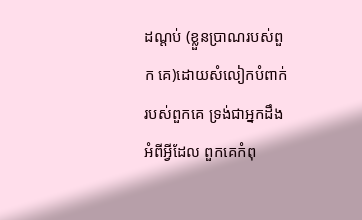ដណ្ដប់ (ខ្លួនប្រាណរបស់ពួក គេ)ដោយសំលៀកបំពាក់របស់ពួកគេ ទ្រង់ជាអ្នកដឹងអំពីអ្វីដែល ពួកគេកំពុ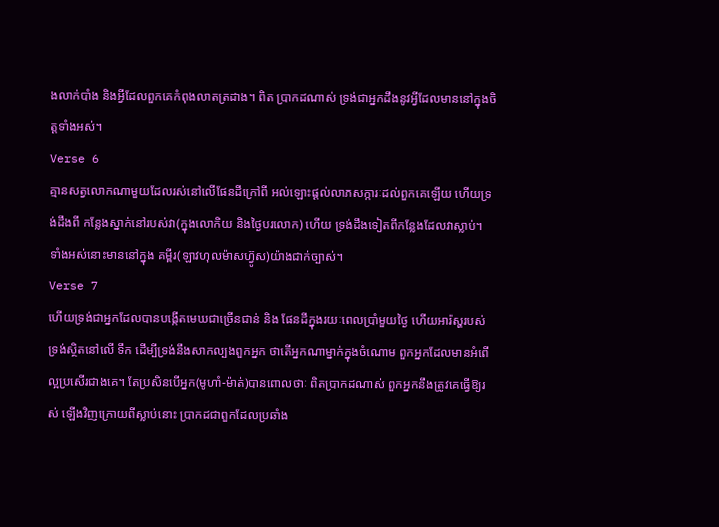ងលាក់បាំង និងអ្វីដែលពួកគេកំពុងលាតត្រដាង។ ពិត ប្រាកដណាស់ ទ្រង់ជាអ្នកដឹងនូវអ្វីដែលមាននៅក្នុងចិត្ដទាំងអស់។
Verse 6
គ្មានសត្វលោកណាមួយដែលរស់នៅលើផែនដីក្រៅពី អល់ឡោះផ្ដល់លាភសក្ការៈដល់ពួកគេឡើយ ហើយទ្រង់ដឹងពី កន្លែងស្នាក់នៅរបស់វា(ក្នុងលោកិយ និងថ្ងៃបរលោក) ហើយ ទ្រង់ដឹងទៀតពីកន្លែងដែលវាស្លាប់។ ទាំងអស់នោះមាននៅក្នុង គម្ពីរ(ឡាវហុលម៉ាសហ្វ៊ូស)យ៉ាងជាក់ច្បាស់។
Verse 7
ហើយទ្រង់ជាអ្នកដែលបានបង្កើតមេឃជាច្រើនជាន់ និង ផែនដីក្នុងរយៈពេលប្រាំមួយថ្ងៃ ហើយអារ៉ស្ហរបស់ទ្រង់ស្ថិតនៅលើ ទឹក ដើម្បីទ្រង់នឹងសាកល្បងពួកអ្នក ថាតើអ្នកណាម្នាក់ក្នុងចំណោម ពួកអ្នកដែលមានអំពើល្អប្រសើរជាងគេ។ តែប្រសិនបើអ្នក(មូហាំ-ម៉ាត់)បានពោលថាៈ ពិតប្រាកដណាស់ ពួកអ្នកនឹងត្រូវគេធ្វើឱ្យរស់ ឡើងវិញក្រោយពីស្លាប់នោះ ប្រាកដជាពួកដែលប្រឆាំង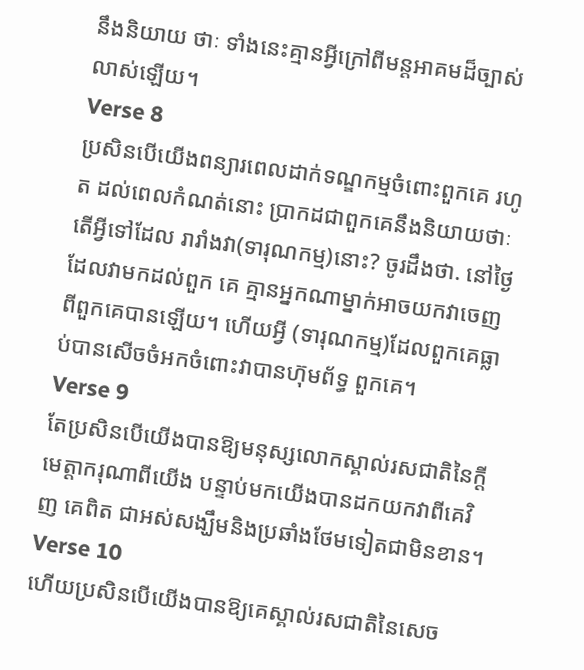នឹងនិយាយ ថាៈ ទាំងនេះគ្មានអ្វីក្រៅពីមន្ដអាគមដ៏ច្បាស់លាស់ឡើយ។
Verse 8
ប្រសិនបើយើងពន្យារពេលដាក់ទណ្ឌកម្មចំពោះពួកគេ រហូត ដល់ពេលកំណត់នោះ ប្រាកដជាពួកគេនឹងនិយាយថាៈ តើអ្វីទៅដែល រារាំងវា(ទារុណកម្ម)នោះ? ចូរដឹងថា. នៅថ្ងៃដែលវាមកដល់ពួក គេ គ្មានអ្នកណាម្នាក់អាចយកវាចេញពីពួកគេបានឡើយ។ ហើយអ្វី (ទារុណកម្ម)ដែលពួកគេធ្លាប់បានសើចចំអកចំពោះវាបានហ៊ុមព័ទ្ធ ពួកគេ។
Verse 9
តែប្រសិនបើយើងបានឱ្យមនុស្សលោកស្គាល់រសជាតិនៃក្ដី មេត្ដាករុណាពីយើង បន្ទាប់មកយើងបានដកយកវាពីគេវិញ គេពិត ជាអស់សង្ឃឹមនិងប្រឆាំងថែមទៀតជាមិនខាន។
Verse 10
ហើយប្រសិនបើយើងបានឱ្យគេស្គាល់រសជាតិនៃសេច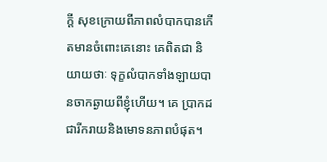ក្ដី សុខក្រោយពីភាពលំបាកបានកើតមានចំពោះគេនោះ គេពិតជា និយាយថាៈ ទុក្ខលំបាកទាំងឡាយបានចាកឆ្ងាយពីខ្ញុំហើយ។ គេ ប្រាកដជារីករាយនិងមោទនភាពបំផុត។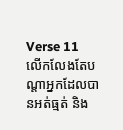Verse 11
លើកលែងតែបណ្ដាអ្នកដែលបានអត់ធ្មត់ និង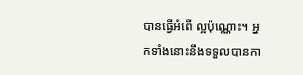បានធ្វើអំពើ ល្អប៉ុណ្ណោះ។ អ្នកទាំងនោះនឹងទទួលបានកា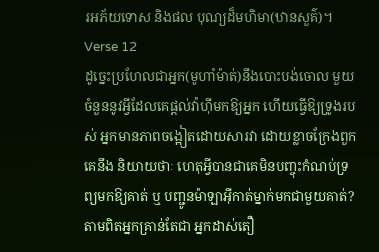រអភ័យទោស និងផល បុណ្យដ៏មហិមា(ឋានសួគ៌)។
Verse 12
ដូចេ្នះប្រហែលជាអ្នក(មូហាំម៉ាត់)នឹងបោះបង់ចោល មួយចំនួននូវអ្វីដែលគេផ្ដល់វ៉ាហ៊ីមកឱ្យអ្នក ហើយធ្វើឱ្យទ្រូងរបស់ អ្នកមានភាពចង្អៀតដោយសារវា ដោយខ្លាចក្រែងពួកគេនឹង និយាយថាៈ ហេតុអ្វីបានជាគេមិនបញ្ចុះកំណប់ទ្រព្យមកឱ្យគាត់ ឬ បញ្ជូនម៉ាឡាអ៊ីកាត់ម្នាក់មកជាមួយគាត់? តាមពិតអ្នកគ្រាន់តែជា អ្នកដាស់តឿ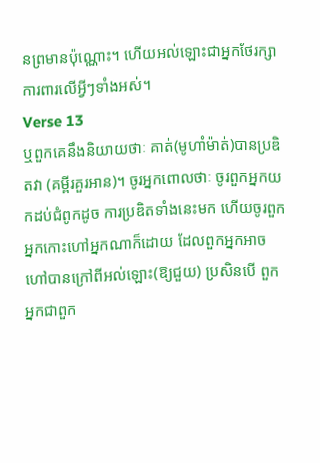នព្រមានប៉ុណ្ណោះ។ ហើយអល់ឡោះជាអ្នកថែរក្សា ការពារលើអ្វីៗទាំងអស់។
Verse 13
ឬពួកគេនឹងនិយាយថាៈ គាត់(មូហាំម៉ាត់)បានប្រឌិតវា (គម្ពីរគួរអាន)។ ចូរអ្នកពោលថាៈ ចូរពួកអ្នកយកដប់ជំពូកដូច ការប្រឌិតទាំងនេះមក ហើយចូរពួកអ្នកកោះហៅអ្នកណាក៏ដោយ ដែលពួកអ្នកអាចហៅបានក្រៅពីអល់ឡោះ(ឱ្យជួយ) ប្រសិនបើ ពួកអ្នកជាពួក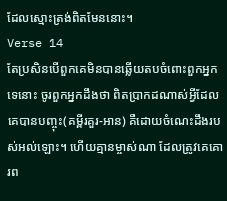ដែលស្មោះត្រង់ពិតមែននោះ។
Verse 14
តែប្រសិនបើពួកគេមិនបានឆ្លើយតបចំពោះពួកអ្នកទេនោះ ចូរពួកអ្នកដឹងថា ពិតប្រាកដណាស់អ្វីដែលគេបានបញ្ចុះ(គម្ពីរគួរ-អាន) គឺដោយចំណេះដឹងរបស់អល់ឡោះ។ ហើយគ្មានម្ចាស់ណា ដែលត្រូវគេគោរព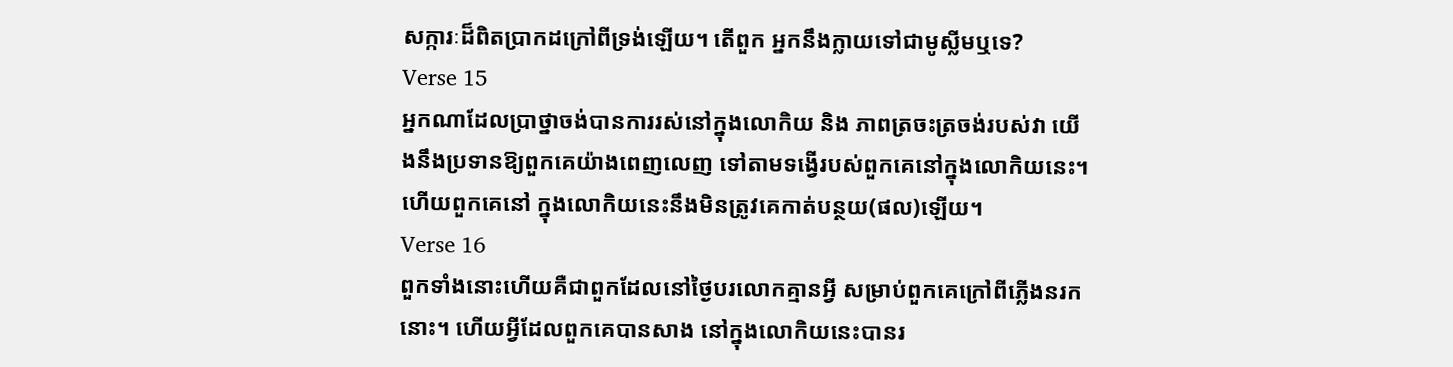សក្ការៈដ៏ពិតប្រាកដក្រៅពីទ្រង់ឡើយ។ តើពួក អ្នកនឹងក្លាយទៅជាមូស្លីមឬទេ?
Verse 15
អ្នកណាដែលប្រាថ្នាចង់បានការរស់នៅក្នុងលោកិយ និង ភាពត្រចះត្រចង់របស់វា យើងនឹងប្រទានឱ្យពួកគេយ៉ាងពេញលេញ ទៅតាមទង្វើរបស់ពួកគេនៅក្នុងលោកិយនេះ។ ហើយពួកគេនៅ ក្នុងលោកិយនេះនឹងមិនត្រូវគេកាត់បន្ថយ(ផល)ឡើយ។
Verse 16
ពួកទាំងនោះហើយគឺជាពួកដែលនៅថ្ងៃបរលោកគ្មានអ្វី សម្រាប់ពួកគេក្រៅពីភ្លើងនរកនោះ។ ហើយអ្វីដែលពួកគេបានសាង នៅក្នុងលោកិយនេះបានរ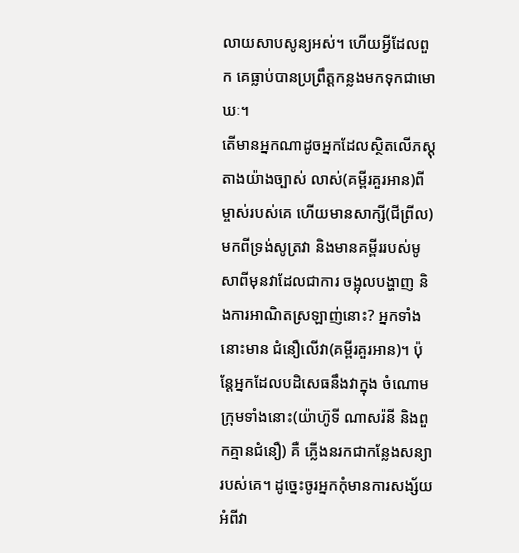លាយសាបសូន្យអស់។ ហើយអ្វីដែលពួក គេធ្លាប់បានប្រព្រឹត្ដកន្លងមកទុកជាមោឃៈ។
តើមានអ្នកណាដូចអ្នកដែលស្ថិតលើភស្ដុតាងយ៉ាងច្បាស់ លាស់(គម្ពីរគួរអាន)ពីម្ចាស់របស់គេ ហើយមានសាក្សី(ជីព្រីល) មកពីទ្រង់សូត្រវា និងមានគម្ពីររបស់មូសាពីមុនវាដែលជាការ ចង្អុលបង្ហាញ និងការអាណិតស្រឡាញ់នោះ? អ្នកទាំងនោះមាន ជំនឿលើវា(គម្ពីរគួរអាន)។ ប៉ុន្ដែអ្នកដែលបដិសេធនឹងវាក្នុង ចំណោមក្រុមទាំងនោះ(យ៉ាហ៊ូទី ណាសរ៉នី និងពួកគ្មានជំនឿ) គឺ ភ្លើងនរកជាកន្លែងសន្យារបស់គេ។ ដូចេ្នះចូរអ្នកកុំមានការសង្ស័យ អំពីវា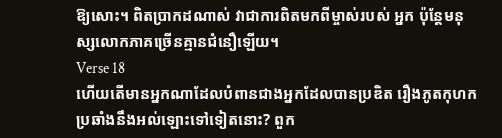ឱ្យសោះ។ ពិតប្រាកដណាស់ វាជាការពិតមកពីម្ចាស់របស់ អ្នក ប៉ុន្ដែមនុស្សលោកភាគច្រើនគ្មានជំនឿឡើយ។
Verse 18
ហើយតើមានអ្នកណាដែលបំពានជាងអ្នកដែលបានប្រឌិត រឿងភូតកុហកប្រឆាំងនឹងអល់ឡោះទៅទៀតនោះ? ពួក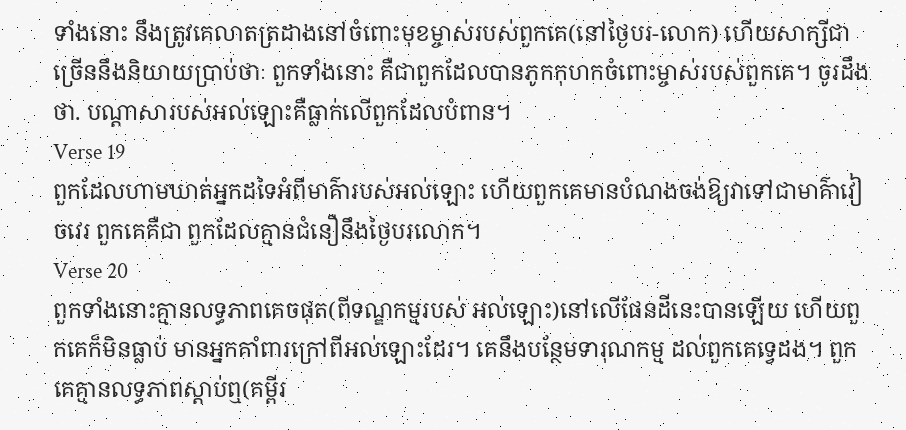ទាំងនោះ នឹងត្រូវគេលាតត្រដាងនៅចំពោះមុខម្ចាស់របស់ពួកគេ(នៅថ្ងៃបរ-លោក) ហើយសាក្សីជាច្រើននឹងនិយាយប្រាប់ថាៈ ពួកទាំងនោះ គឺជាពួកដែលបានភូកកុហកចំពោះម្ចាស់របស់ពួកគេ។ ចូរដឹងថា. បណ្ដាសារបស់អល់ឡោះគឺធ្លាក់លើពួកដែលបំពាន។
Verse 19
ពួកដែលហាមឃាត់អ្នកដទៃអំពីមាគ៌ារបស់អល់ឡោះ ហើយពួកគេមានបំណងចង់ឱ្យវាទៅជាមាគ៌ាវៀចវេរ ពួកគេគឺជា ពួកដែលគ្មានជំនឿនឹងថ្ងៃបរលោក។
Verse 20
ពួកទាំងនោះគ្មានលទ្ធភាពគេចផុត(ពីទណ្ឌកម្មរបស់ អល់ឡោះ)នៅលើផែនដីនេះបានឡើយ ហើយពួកគេក៏មិនធ្លាប់ មានអ្នកគាំពារក្រៅពីអល់ឡោះដែរ។ គេនឹងបន្ថែមទារុណកម្ម ដល់ពួកគេទេ្វដង។ ពួកគេគ្មានលទ្ធភាពស្ដាប់ឮ(គម្ពីរ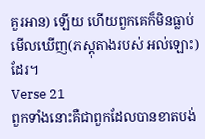គួរអាន) ឡើយ ហើយពួកគេក៏មិនធ្លាប់មើលឃើញ(ភស្ដុតាងរបស់ អល់ឡោះ)ដែរ។
Verse 21
ពួកទាំងនោះគឺជាពួកដែលបានខាតបង់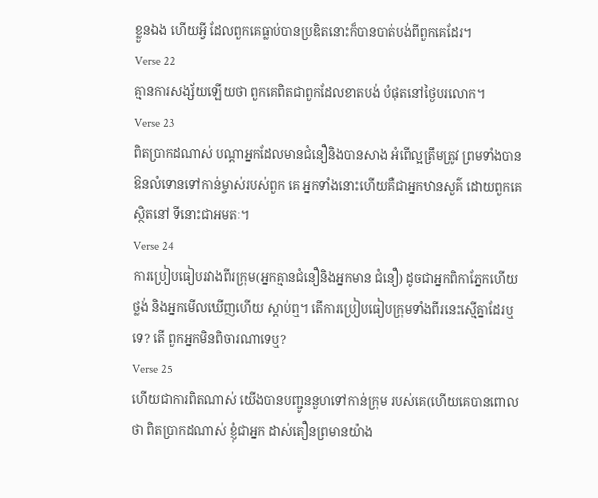ខ្លួនឯង ហើយអ្វី ដែលពួកគេធ្លាប់បានប្រឌិតនោះក៏បានបាត់បង់ពីពួកគេដែរ។
Verse 22
គ្មានការសង្ស័យឡើយថា ពួកគេពិតជាពួកដែលខាតបង់ បំផុតនៅថ្ងៃបរលោក។
Verse 23
ពិតប្រាកដណាស់ បណ្ដាអ្នកដែលមានជំនឿនិងបានសាង អំពើល្អត្រឹមត្រូវ ព្រមទាំងបានឱនលំទោនទៅកាន់ម្ចាស់របស់ពួក គេ អ្នកទាំងនោះហើយគឺជាអ្នកឋានសួគ៌ ដោយពួកគេស្ថិតនៅ ទីនោះជាអមតៈ។
Verse 24
ការប្រៀបធៀបរវាងពីរក្រុម(អ្នកគ្មានជំនឿនិងអ្នកមាន ជំនឿ) ដូចជាអ្នកពិកាភ្នែកហើយថ្លង់ និងអ្នកមើលឃើញហើយ ស្ដាប់ឮ។ តើការប្រៀបធៀបក្រុមទាំងពីរនេះស្មើគ្នាដែរឬទេ? តើ ពួកអ្នកមិនពិចារណាទេឬ?
Verse 25
ហើយជាការពិតណាស់ យើងបានបញ្ជូននួហទៅកាន់ក្រុម របស់គេ(ហើយគេបានពោលថា ពិតប្រាកដណាស់ ខ្ញុំជាអ្នក ដាស់តឿនព្រមានយ៉ាង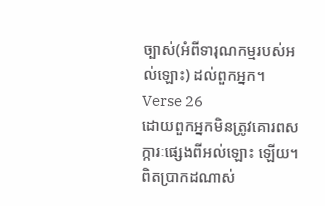ច្បាស់(អំពីទារុណកម្មរបស់អល់ឡោះ) ដល់ពួកអ្នក។
Verse 26
ដោយពួកអ្នកមិនត្រូវគោរពសក្ការៈផេ្សងពីអល់ឡោះ ឡើយ។ ពិតប្រាកដណាស់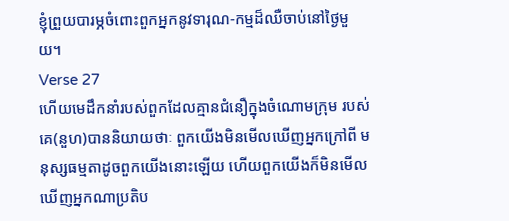ខ្ញុំព្រួយបារម្ភចំពោះពួកអ្នកនូវទារុណ-កម្មដ៏ឈឺចាប់នៅថ្ងៃមួយ។
Verse 27
ហើយមេដឹកនាំរបស់ពួកដែលគ្មានជំនឿក្នុងចំណោមក្រុម របស់គេ(នួហ)បាននិយាយថាៈ ពួកយើងមិនមើលឃើញអ្នកក្រៅពី មនុស្សធម្មតាដូចពួកយើងនោះឡើយ ហើយពួកយើងក៏មិនមើល ឃើញអ្នកណាប្រតិប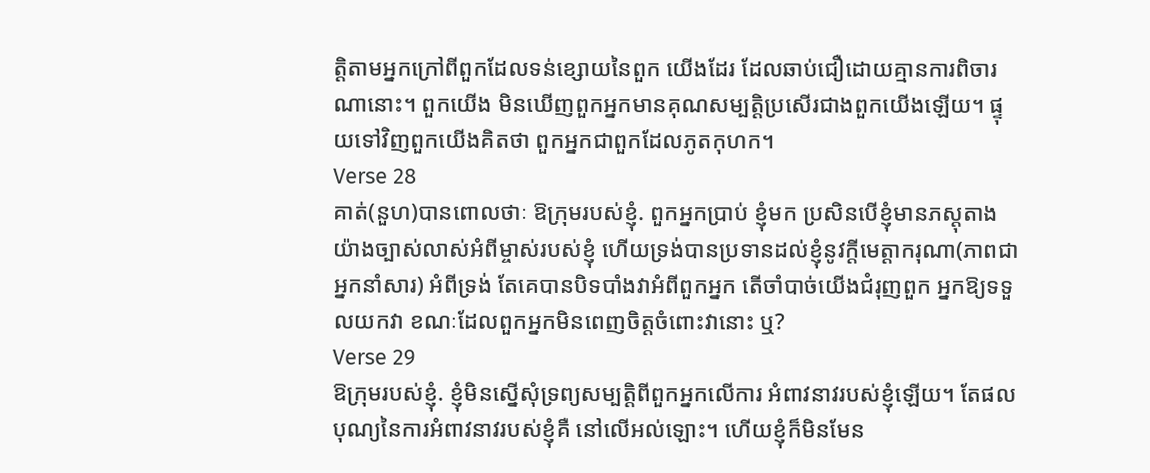ត្ដិតាមអ្នកក្រៅពីពួកដែលទន់ខ្សោយនៃពួក យើងដែរ ដែលឆាប់ជឿដោយគ្មានការពិចារណានោះ។ ពួកយើង មិនឃើញពួកអ្នកមានគុណសម្បត្ដិប្រសើរជាងពួកយើងឡើយ។ ផ្ទុយទៅវិញពួកយើងគិតថា ពួកអ្នកជាពួកដែលភូតកុហក។
Verse 28
គាត់(នួហ)បានពោលថាៈ ឱក្រុមរបស់ខ្ញុំ. ពួកអ្នកប្រាប់ ខ្ញុំមក ប្រសិនបើខ្ញុំមានភស្ដុតាងយ៉ាងច្បាស់លាស់អំពីម្ចាស់របស់ខ្ញុំ ហើយទ្រង់បានប្រទានដល់ខ្ញុំនូវក្ដីមេត្ដាករុណា(ភាពជាអ្នកនាំសារ) អំពីទ្រង់ តែគេបានបិទបាំងវាអំពីពួកអ្នក តើចាំបាច់យើងជំរុញពួក អ្នកឱ្យទទួលយកវា ខណៈដែលពួកអ្នកមិនពេញចិត្ដចំពោះវានោះ ឬ?
Verse 29
ឱក្រុមរបស់ខ្ញុំ. ខ្ញុំមិនស្នើសុំទ្រព្យសម្បត្ដិពីពួកអ្នកលើការ អំពាវនាវរបស់ខ្ញុំឡើយ។ តែផលបុណ្យនៃការអំពាវនាវរបស់ខ្ញុំគឺ នៅលើអល់ឡោះ។ ហើយខ្ញុំក៏មិនមែន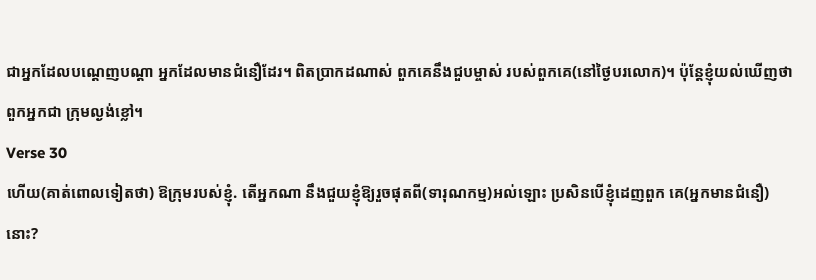ជាអ្នកដែលបណេ្ដញបណ្ដា អ្នកដែលមានជំនឿដែរ។ ពិតប្រាកដណាស់ ពួកគេនឹងជួបម្ចាស់ របស់ពួកគេ(នៅថ្ងៃបរលោក)។ ប៉ុន្ដែខ្ញុំយល់ឃើញថា ពួកអ្នកជា ក្រុមល្ងង់ខ្លៅ។
Verse 30
ហើយ(គាត់ពោលទៀតថា) ឱក្រុមរបស់ខ្ញុំ. តើអ្នកណា នឹងជួយខ្ញុំឱ្យរួចផុតពី(ទារុណកម្ម)អល់ឡោះ ប្រសិនបើខ្ញុំដេញពួក គេ(អ្នកមានជំនឿ)នោះ?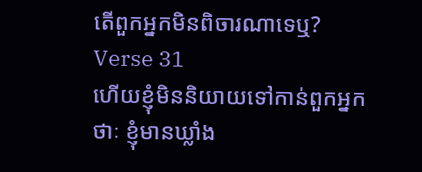តើពួកអ្នកមិនពិចារណាទេឬ?
Verse 31
ហើយខ្ញុំមិននិយាយទៅកាន់ពួកអ្នកថាៈ ខ្ញុំមានឃ្លាំង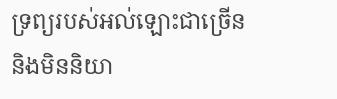ទ្រព្យរបស់អល់ឡោះជាច្រើន និងមិននិយា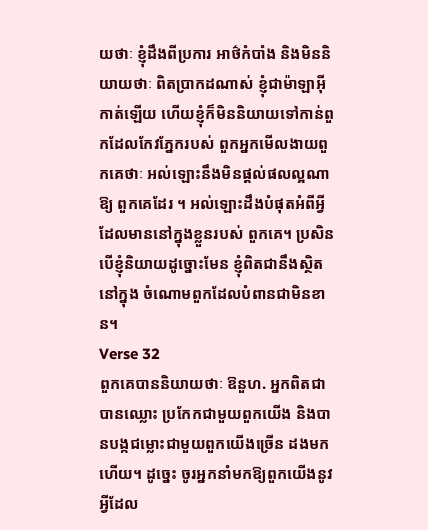យថាៈ ខ្ញុំដឹងពីប្រការ អាថ៌កំបាំង និងមិននិយាយថាៈ ពិតប្រាកដណាស់ ខ្ញុំជាម៉ាឡាអ៊ីកាត់ឡើយ ហើយខ្ញុំក៏មិននិយាយទៅកាន់ពួកដែលកែវភ្នែករបស់ ពួកអ្នកមើលងាយពួកគេថាៈ អល់ឡោះនឹងមិនផ្ដល់ផលល្អណាឱ្យ ពួកគេដែរ ។ អល់ឡោះដឹងបំផុតអំពីអ្វីដែលមាននៅក្នុងខ្លួនរបស់ ពួកគេ។ ប្រសិនបើខ្ញុំនិយាយដូច្នោះមែន ខ្ញុំពិតជានឹងស្ថិតនៅក្នុង ចំណោមពួកដែលបំពានជាមិនខាន។
Verse 32
ពួកគេបាននិយាយថាៈ ឱនួហ. អ្នកពិតជាបានឈ្លោះ ប្រកែកជាមួយពួកយើង និងបានបង្កជម្លោះជាមួយពួកយើងច្រើន ដងមកហើយ។ ដូចេ្នះ ចូរអ្នកនាំមកឱ្យពួកយើងនូវអ្វីដែល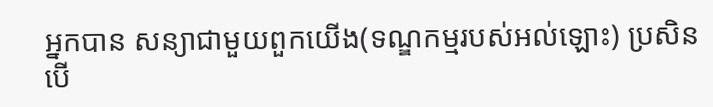អ្នកបាន សន្យាជាមួយពួកយើង(ទណ្ឌកម្មរបស់អល់ឡោះ) ប្រសិនបើ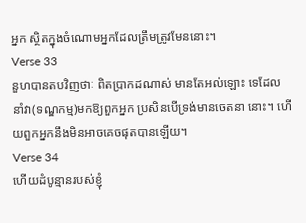អ្នក ស្ថិតក្នុងចំណោមអ្នកដែលត្រឹមត្រូវមែននោះ។
Verse 33
នួហបានតបវិញថាៈ ពិតប្រាកដណាស់ មានតែអល់ឡោះ ទេដែលនាំវា(ទណ្ឌកម្ម)មកឱ្យពួកអ្នក ប្រសិនបើទ្រង់មានចេតនា នោះ។ ហើយពួកអ្នកនឹងមិនអាចគេចផុតបានឡើយ។
Verse 34
ហើយដំបូន្មានរបស់ខ្ញុំ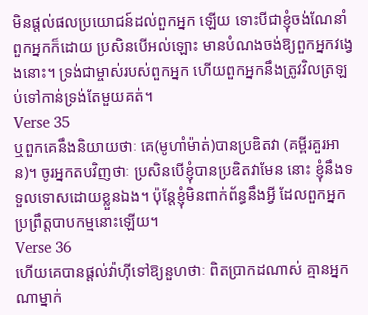មិនផ្ដល់ផលប្រយោជន៍ដល់ពួកអ្នក ឡើយ ទោះបីជាខ្ញុំចង់ណែនាំពួកអ្នកក៏ដោយ ប្រសិនបើអល់ឡោះ មានបំណងចង់ឱ្យពួកអ្នកវងេ្វងនោះ។ ទ្រង់ជាម្ចាស់របស់ពួកអ្នក ហើយពួកអ្នកនឹងត្រូវវិលត្រឡប់ទៅកាន់ទ្រង់តែមួយគត់។
Verse 35
ឬពួកគេនឹងនិយាយថាៈ គេ(មូហាំម៉ាត់)បានប្រឌិតវា (គម្ពីរគួរអាន)។ ចូរអ្នកតបវិញថាៈ ប្រសិនបើខ្ញុំបានប្រឌិតវាមែន នោះ ខ្ញុំនឹងទទួលទោសដោយខ្លួនឯង។ ប៉ុន្ដែខ្ញុំមិនពាក់ព័ន្ធនឹងអ្វី ដែលពួកអ្នកប្រព្រឹត្ដបាបកម្មនោះឡើយ។
Verse 36
ហើយគេបានផ្ដល់វ៉ាហ៊ីទៅឱ្យនួហថាៈ ពិតប្រាកដណាស់ គ្មានអ្នកណាម្នាក់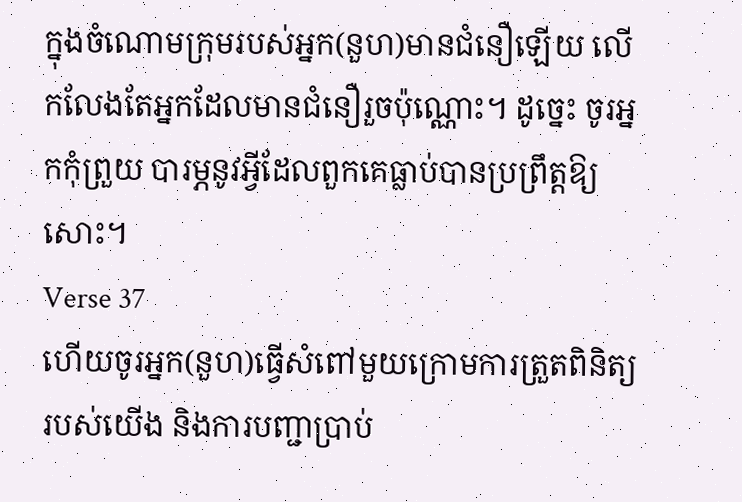ក្នុងចំណោមក្រុមរបស់អ្នក(នួហ)មានជំនឿឡើយ លើកលែងតែអ្នកដែលមានជំនឿរួចប៉ុណ្ណោះ។ ដូចេ្នះ ចូរអ្នកកុំព្រួយ បារម្ភនូវអ្វីដែលពួកគេធ្លាប់បានប្រព្រឹត្ដឱ្យសោះ។
Verse 37
ហើយចូរអ្នក(នួហ)ធ្វើសំពៅមួយក្រោមការត្រួតពិនិត្យ របស់យើង និងការបញ្ជាប្រាប់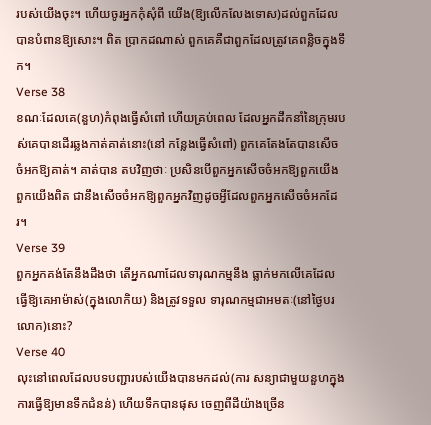របស់យើងចុះ។ ហើយចូរអ្នកកុំសុំពី យើង(ឱ្យលើកលែងទោស)ដល់ពួកដែលបានបំពានឱ្យសោះ។ ពិត ប្រាកដណាស់ ពួកគេគឺជាពួកដែលត្រូវគេពន្លិចក្នុងទឹក។
Verse 38
ខណៈដែលគេ(នួហ)កំពុងធ្វើសំពៅ ហើយគ្រប់ពេល ដែលអ្នកដឹកនាំនៃក្រុមរបស់គេបានដើរឆ្លងកាត់គាត់នោះ(នៅ កន្លែងធ្វើសំពៅ) ពួកគេតែងតែបានសើចចំអកឱ្យគាត់។ គាត់បាន តបវិញថាៈ ប្រសិនបើពួកអ្នកសើចចំអកឱ្យពួកយើង ពួកយើងពិត ជានឹងសើចចំអកឱ្យពួកអ្នកវិញដូចអ្វីដែលពួកអ្នកសើចចំអកដែរ។
Verse 39
ពួកអ្នកគង់តែនឹងដឹងថា តើអ្នកណាដែលទារុណកម្មនឹង ធ្លាក់មកលើគេដែលធ្វើឱ្យគេអាម៉ាស់(ក្នុងលោកិយ) និងត្រូវទទួល ទារុណកម្មជាអមតៈ(នៅថ្ងៃបរលោក)នោះ?
Verse 40
លុះនៅពេលដែលបទបញ្ជារបស់យើងបានមកដល់(ការ សន្យាជាមួយនួហក្នុងការធ្វើឱ្យមានទឹកជំនន់) ហើយទឹកបានផុស ចេញពីដីយ៉ាងច្រើន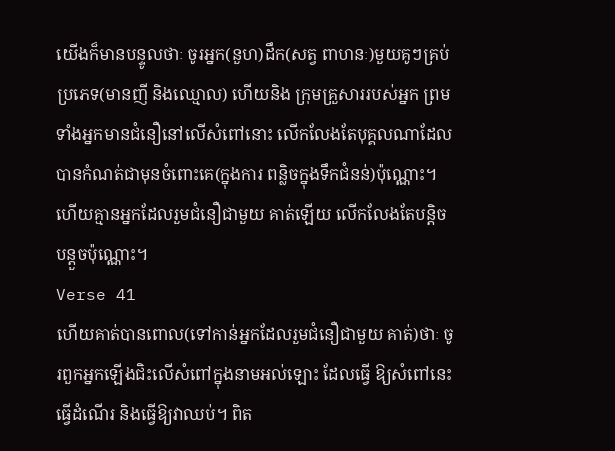យើងក៏មានបន្ទូលថាៈ ចូរអ្នក(នួហ)ដឹក(សត្វ ពាហនៈ)មួយគូៗគ្រប់ប្រភេទ(មានញី និងឈ្មោល) ហើយនិង ក្រុមគ្រួសាររបស់អ្នក ព្រមទាំងអ្នកមានជំនឿនៅលើសំពៅនោះ លើកលែងតែបុគ្គលណាដែលបានកំណត់ជាមុនចំពោះគេ(ក្នុងការ ពន្លិចក្នុងទឹកជំនន់)ប៉ុណ្ណោះ។ ហើយគ្មានអ្នកដែលរួមជំនឿជាមួយ គាត់ឡើយ លើកលែងតែបន្ដិចបន្ដួចប៉ុណ្ណោះ។
Verse 41
ហើយគាត់បានពោល(ទៅកាន់អ្នកដែលរួមជំនឿជាមួយ គាត់)ថាៈ ចូរពួកអ្នកឡើងជិះលើសំពៅក្នុងនាមអល់ឡោះ ដែលធ្វើ ឱ្យសំពៅនេះធ្វើដំណើរ និងធ្វើឱ្យវាឈប់។ ពិត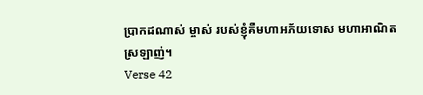ប្រាកដណាស់ ម្ចាស់ របស់ខ្ញុំគឺមហាអភ័យទោស មហាអាណិតស្រឡាញ់។
Verse 42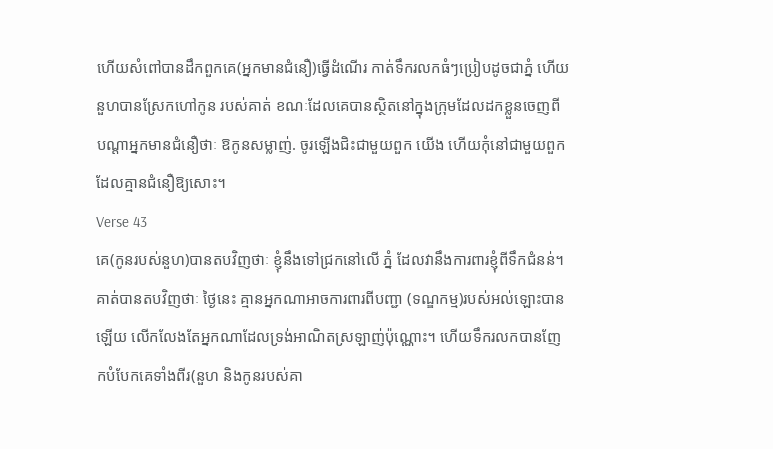ហើយសំពៅបានដឹកពួកគេ(អ្នកមានជំនឿ)ធ្វើដំណើរ កាត់ទឹករលកធំៗប្រៀបដូចជាភ្នំ ហើយនួហបានស្រែកហៅកូន របស់គាត់ ខណៈដែលគេបានស្ថិតនៅក្នុងក្រុមដែលដកខ្លួនចេញពី បណ្ដាអ្នកមានជំនឿថាៈ ឱកូនសម្លាញ់. ចូរឡើងជិះជាមួយពួក យើង ហើយកុំនៅជាមួយពួកដែលគ្មានជំនឿឱ្យសោះ។
Verse 43
គេ(កូនរបស់នួហ)បានតបវិញថាៈ ខ្ញុំនឹងទៅជ្រកនៅលើ ភ្នំ ដែលវានឹងការពារខ្ញុំពីទឹកជំនន់។ គាត់បានតបវិញថាៈ ថ្ងៃនេះ គ្មានអ្នកណាអាចការពារពីបញ្ជា (ទណ្ឌកម្ម)របស់អល់ឡោះបាន ឡើយ លើកលែងតែអ្នកណាដែលទ្រង់អាណិតស្រឡាញ់ប៉ុណ្ណោះ។ ហើយទឹករលកបានញែកបំបែកគេទាំងពីរ(នួហ និងកូនរបស់គា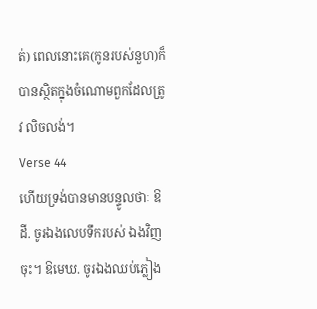ត់) ពេលនោះគេ(កូនរបស់នួហ)ក៏បានស្ថិតក្នុងចំណោមពួកដែលត្រូវ លិចលង់។
Verse 44
ហើយទ្រង់បានមានបន្ទូលថាៈ ឱដី. ចូរឯងលេបទឹករបស់ ឯងវិញចុះ។ ឱមេឃ. ចូរឯងឈប់ភ្លៀង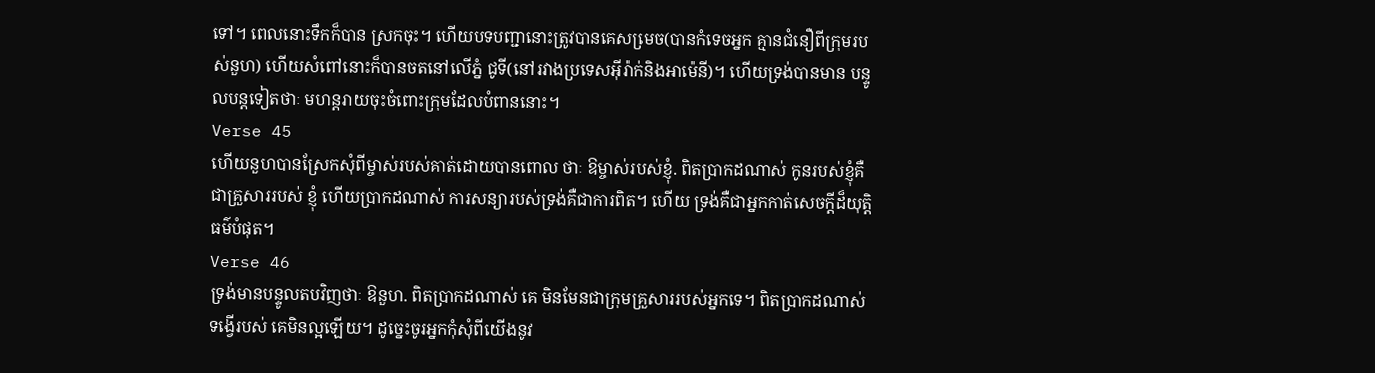ទៅ។ ពេលនោះទឹកក៏បាន ស្រកចុះ។ ហើយបទបញ្ជានោះត្រូវបានគេសមេ្រច(បានកំទេចអ្នក គ្មានជំនឿពីក្រុមរបស់នួហ) ហើយសំពៅនោះក៏បានចតនៅលើភ្នំ ជូទី(នៅរវាងប្រទេសអ៊ីរ៉ាក់និងអាម៉េនី)។ ហើយទ្រង់បានមាន បន្ទូលបន្ដទៀតថាៈ មហន្ដរាយចុះចំពោះក្រុមដែលបំពាននោះ។
Verse 45
ហើយនួហបានស្រែកសុំពីម្ចាស់របស់គាត់ដោយបានពោល ថាៈ ឱម្ចាស់របស់ខ្ញុំ. ពិតប្រាកដណាស់ កូនរបស់ខ្ញុំគឺជាគ្រួសាររបស់ ខ្ញុំ ហើយប្រាកដណាស់ ការសន្យារបស់ទ្រង់គឺជាការពិត។ ហើយ ទ្រង់គឺជាអ្នកកាត់សេចក្ដីដ៏យុត្ដិធម៌បំផុត។
Verse 46
ទ្រង់មានបន្ទូលតបវិញថាៈ ឱនួហ. ពិតប្រាកដណាស់ គេ មិនមែនជាក្រុមគ្រួសាររបស់អ្នកទេ។ ពិតប្រាកដណាស់ ទង្វើរបស់ គេមិនល្អឡើយ។ ដូចេ្នះចូរអ្នកកុំសុំពីយើងនូវ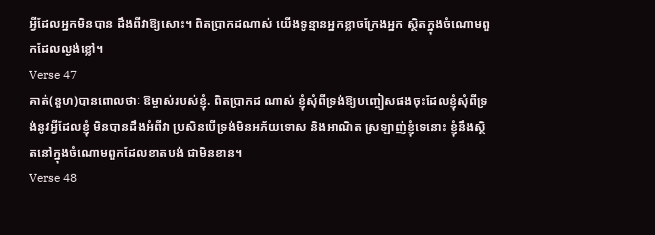អ្វីដែលអ្នកមិនបាន ដឹងពីវាឱ្យសោះ។ ពិតប្រាកដណាស់ យើងទូន្មានអ្នកខ្លាចក្រែងអ្នក ស្ថិតក្នុងចំណោមពួកដែលល្ងង់ខ្លៅ។
Verse 47
គាត់(នួហ)បានពោលថាៈ ឱម្ចាស់របស់ខ្ញុំ. ពិតប្រាកដ ណាស់ ខ្ញុំសុំពីទ្រង់ឱ្យបញ្ចៀសផងចុះដែលខ្ញុំសុំពីទ្រង់នូវអ្វីដែលខ្ញុំ មិនបានដឹងអំពីវា ប្រសិនបើទ្រង់មិនអភ័យទោស និងអាណិត ស្រឡាញ់ខ្ញុំទេនោះ ខ្ញុំនឹងស្ថិតនៅក្នុងចំណោមពួកដែលខាតបង់ ជាមិនខាន។
Verse 48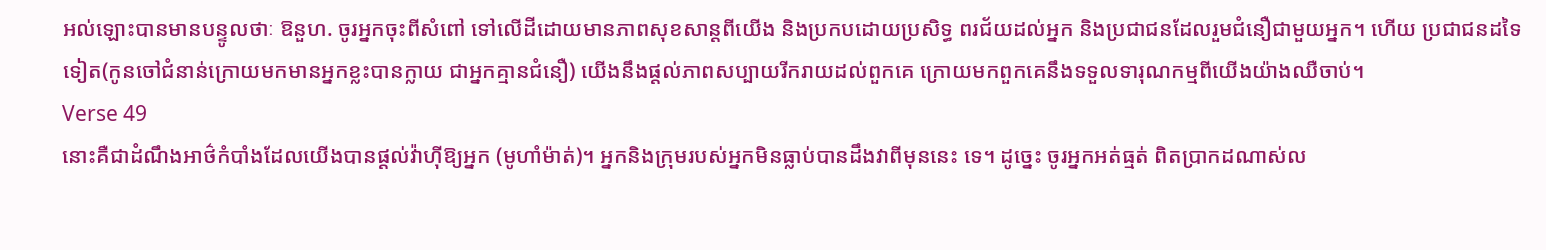អល់ឡោះបានមានបន្ទូលថាៈ ឱនួហ. ចូរអ្នកចុះពីសំពៅ ទៅលើដីដោយមានភាពសុខសាន្ដពីយើង និងប្រកបដោយប្រសិទ្ធ ពរជ័យដល់អ្នក និងប្រជាជនដែលរួមជំនឿជាមួយអ្នក។ ហើយ ប្រជាជនដទៃទៀត(កូនចៅជំនាន់ក្រោយមកមានអ្នកខ្លះបានក្លាយ ជាអ្នកគ្មានជំនឿ) យើងនឹងផ្ដល់ភាពសប្បាយរីករាយដល់ពួកគេ ក្រោយមកពួកគេនឹងទទួលទារុណកម្មពីយើងយ៉ាងឈឺចាប់។
Verse 49
នោះគឺជាដំណឹងអាថ៌កំបាំងដែលយើងបានផ្ដល់វ៉ាហ៊ីឱ្យអ្នក (មូហាំម៉ាត់)។ អ្នកនិងក្រុមរបស់អ្នកមិនធ្លាប់បានដឹងវាពីមុននេះ ទេ។ ដូចេ្នះ ចូរអ្នកអត់ធ្មត់ ពិតប្រាកដណាស់ល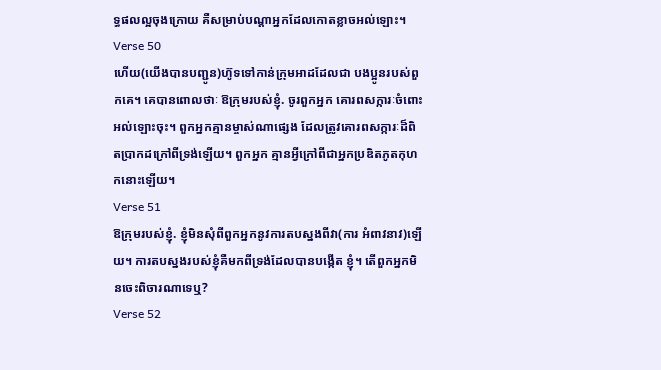ទ្ធផលល្អចុងក្រោយ គឺសម្រាប់បណ្ដាអ្នកដែលកោតខ្លាចអល់ឡោះ។
Verse 50
ហើយ(យើងបានបញ្ជូន)ហ៊ូទទៅកាន់ក្រុមអាដដែលជា បងប្អូនរបស់ពួកគេ។ គេបានពោលថាៈ ឱក្រុមរបស់ខ្ញុំ. ចូរពួកអ្នក គោរពសក្ការៈចំពោះអល់ឡោះចុះ។ ពួកអ្នកគ្មានម្ចាស់ណាផេ្សង ដែលត្រូវគោរពសក្ការៈដ៏ពិតប្រាកដក្រៅពីទ្រង់ឡើយ។ ពួកអ្នក គ្មានអ្វីក្រៅពីជាអ្នកប្រឌិតភូតកុហកនោះឡើយ។
Verse 51
ឱក្រុមរបស់ខ្ញុំ. ខ្ញុំមិនសុំពីពួកអ្នកនូវការតបស្នងពីវា(ការ អំពាវនាវ)ឡើយ។ ការតបស្នងរបស់ខ្ញុំគឺមកពីទ្រង់ដែលបានបង្កើត ខ្ញុំ។ តើពួកអ្នកមិនចេះពិចារណាទេឬ?
Verse 52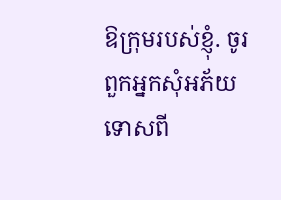ឱក្រុមរបស់ខ្ញុំ. ចូរពួកអ្នកសុំអភ័យទោសពី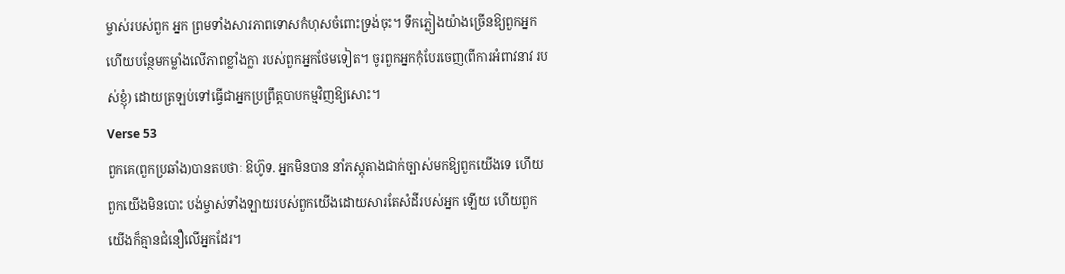ម្ចាស់របស់ពួក អ្នក ព្រមទាំងសារភាពទោសកំហុសចំពោះទ្រង់ចុះ។ ទឹកភ្លៀងយ៉ាងច្រើនឱ្យពួកអ្នក ហើយបន្ថែមកម្លាំងលើភាពខ្លាំងក្លា របស់ពួកអ្នកថែមទៀត។ ចូរពួកអ្នកកុំបែរចេញ(ពីការអំពាវនាវ របស់ខ្ញុំ) ដោយត្រឡប់ទៅធ្វើជាអ្នកប្រព្រឹត្ដបាបកម្មវិញឱ្យសោះ។
Verse 53
ពួកគេ(ពួកប្រឆាំង)បានតបថាៈ ឱហ៊ូទ. អ្នកមិនបាន នាំភស្ដុតាងជាក់ច្បាស់មកឱ្យពួកយើងទេ ហើយពួកយើងមិនបោះ បង់ម្ចាស់ទាំងឡាយរបស់ពួកយើងដោយសារតែសំដីរបស់អ្នក ឡើយ ហើយពួកយើងក៏គ្មានជំនឿលើអ្នកដែរ។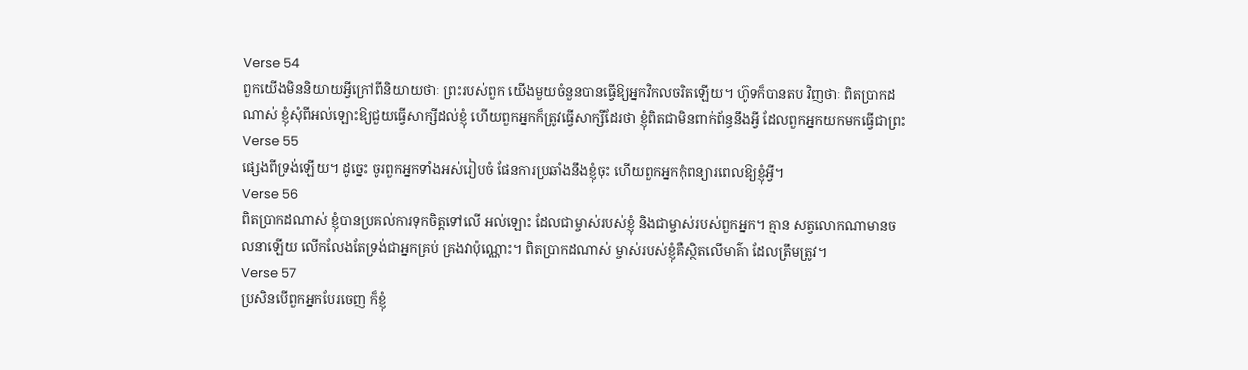Verse 54
ពួកយើងមិននិយាយអ្វីក្រៅពីនិយាយថាៈ ព្រះរបស់ពួក យើងមួយចំនួនបានធ្វើឱ្យអ្នកវិកលចរិតឡើយ។ ហ៊ូទក៏បានតប វិញថាៈ ពិតប្រាកដណាស់ ខ្ញុំសុំពីអល់ឡោះឱ្យជួយធ្វើសាក្សីដល់ខ្ញុំ ហើយពួកអ្នកក៏ត្រូវធ្វើសាក្សីដែរថា ខ្ញុំពិតជាមិនពាក់ព័ន្ធនឹងអ្វី ដែលពួកអ្នកយកមកធ្វើជាព្រះ
Verse 55
ផេ្សងពីទ្រង់ឡើយ។ ដូចេ្នះ ចូរពួកអ្នកទាំងអស់រៀបចំ ផែនការប្រឆាំងនឹងខ្ញុំចុះ ហើយពួកអ្នកកុំពន្យារពេលឱ្យខ្ញុំអ្វី។
Verse 56
ពិតប្រាកដណាស់ ខ្ញុំបានប្រគល់ការទុកចិត្ដទៅលើ អល់ឡោះ ដែលជាម្ចាស់របស់ខ្ញុំ និងជាម្ចាស់របស់ពួកអ្នក។ គ្មាន សត្វលោកណាមានចលនាឡើយ លើកលែងតែទ្រង់ជាអ្នកគ្រប់ គ្រងវាប៉ុណ្ណោះ។ ពិតប្រាកដណាស់ ម្ចាស់របស់ខ្ញុំគឺស្ថិតលើមាគ៌ា ដែលត្រឹមត្រូវ។
Verse 57
ប្រសិនបើពួកអ្នកបែរចេញ ក៏ខ្ញុំ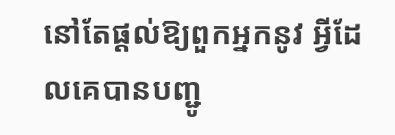នៅតែផ្ដល់ឱ្យពួកអ្នកនូវ អ្វីដែលគេបានបញ្ជូ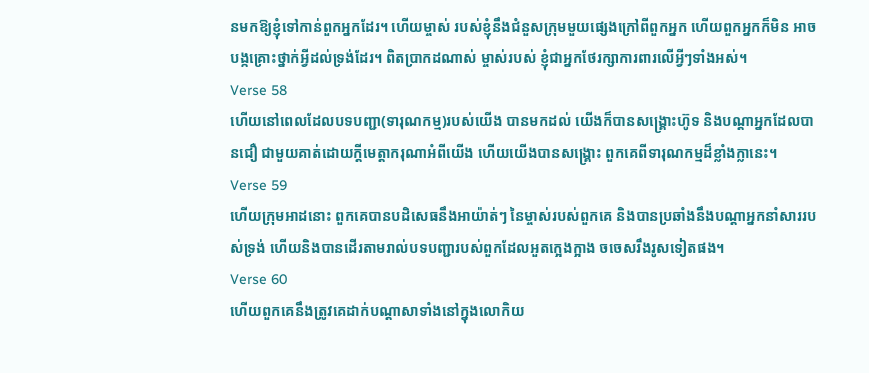នមកឱ្យខ្ញុំទៅកាន់ពួកអ្នកដែរ។ ហើយម្ចាស់ របស់ខ្ញុំនឹងជំនួសក្រុមមួយផេ្សងក្រៅពីពួកអ្នក ហើយពួកអ្នកក៏មិន អាចបង្កគ្រោះថ្នាក់អ្វីដល់ទ្រង់ដែរ។ ពិតប្រាកដណាស់ ម្ចាស់របស់ ខ្ញុំជាអ្នកថែរក្សាការពារលើអ្វីៗទាំងអស់។
Verse 58
ហើយនៅពេលដែលបទបញ្ជា(ទារុណកម្ម)របស់យើង បានមកដល់ យើងក៏បានសង្គ្រោះហ៊ូទ និងបណ្ដាអ្នកដែលបានជឿ ជាមួយគាត់ដោយក្ដីមេត្ដាករុណាអំពីយើង ហើយយើងបានសង្គ្រោះ ពួកគេពីទារុណកម្មដ៏ខ្លាំងក្លានេះ។
Verse 59
ហើយក្រុមអាដនោះ ពួកគេបានបដិសេធនឹងអាយ៉ាត់ៗ នៃម្ចាស់របស់ពួកគេ និងបានប្រឆាំងនឹងបណ្ដាអ្នកនាំសាររបស់ទ្រង់ ហើយនិងបានដើរតាមរាល់បទបញ្ជារបស់ពួកដែលអួតកេ្អងក្អាង ចចេសរឹងរូសទៀតផង។
Verse 60
ហើយពួកគេនឹងត្រូវគេដាក់បណ្ដាសាទាំងនៅក្នុងលោកិយ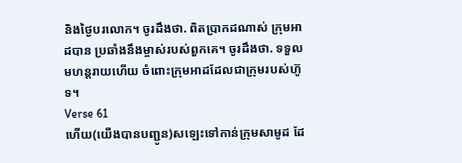និងថ្ងៃបរលោក។ ចូរដឹងថា. ពិតប្រាកដណាស់ ក្រុមអាដបាន ប្រឆាំងនឹងម្ចាស់របស់ពួកគេ។ ចូរដឹងថា. ទទួលមហន្ដរាយហើយ ចំពោះក្រុមអាដដែលជាក្រុមរបស់ហ៊ូទ។
Verse 61
ហើយ(យើងបានបញ្ជូន)សឡេះទៅកាន់ក្រុមសាមូដ ដែ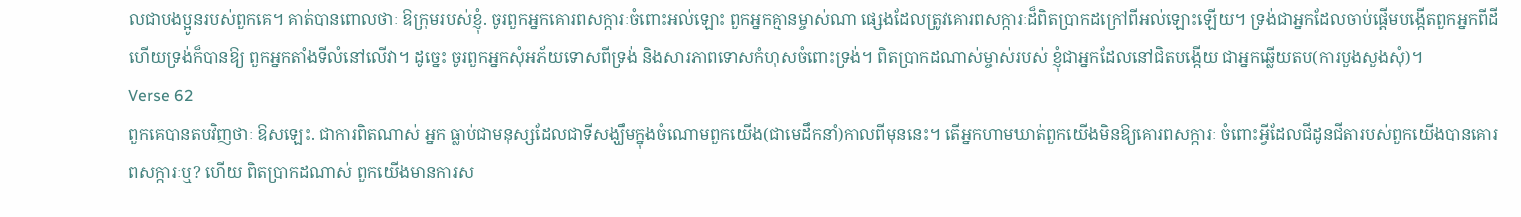លជាបងប្អូនរបស់ពួកគេ។ គាត់បានពោលថាៈ ឱក្រុមរបស់ខ្ញុំ. ចូរពួកអ្នកគោរពសក្ការៈចំពោះអល់ឡោះ ពួកអ្នកគ្មានម្ចាស់ណា ផេ្សងដែលត្រូវគោរពសក្ការៈដ៏ពិតប្រាកដក្រៅពីអល់ឡោះឡើយ។ ទ្រង់ជាអ្នកដែលចាប់ផ្ដើមបង្កើតពួកអ្នកពីដី ហើយទ្រង់ក៏បានឱ្យ ពួកអ្នកតាំងទីលំនៅលើវា។ ដូចេ្នះ ចូរពួកអ្នកសុំអភ័យទោសពីទ្រង់ និងសារភាពទោសកំហុសចំពោះទ្រង់។ ពិតប្រាកដណាស់ម្ចាស់របស់ ខ្ញុំជាអ្នកដែលនៅជិតបង្កើយ ជាអ្នកឆ្លើយតប(ការបួងសួងសុំ)។
Verse 62
ពួកគេបានតបវិញថាៈ ឱសឡេះ. ជាការពិតណាស់ អ្នក ធ្លាប់ជាមនុស្សដែលជាទីសង្ឃឹមក្នុងចំណោមពួកយើង(ជាមេដឹកនាំ)កាលពីមុននេះ។ តើអ្នកហាមឃាត់ពួកយើងមិនឱ្យគោរពសក្ការៈ ចំពោះអ្វីដែលជីដូនជីតារបស់ពួកយើងបានគោរពសក្ការៈឬ? ហើយ ពិតប្រាកដណាស់ ពួកយើងមានការស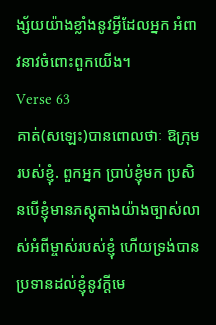ង្ស័យយ៉ាងខ្លាំងនូវអ្វីដែលអ្នក អំពាវនាវចំពោះពួកយើង។
Verse 63
គាត់(សឡេះ)បានពោលថាៈ ឱក្រុមរបស់ខ្ញុំ. ពួកអ្នក ប្រាប់ខ្ញុំមក ប្រសិនបើខ្ញុំមានភស្ដុតាងយ៉ាងច្បាស់លាស់អំពីម្ចាស់របស់ខ្ញុំ ហើយទ្រង់បានប្រទានដល់ខ្ញុំនូវក្ដីមេ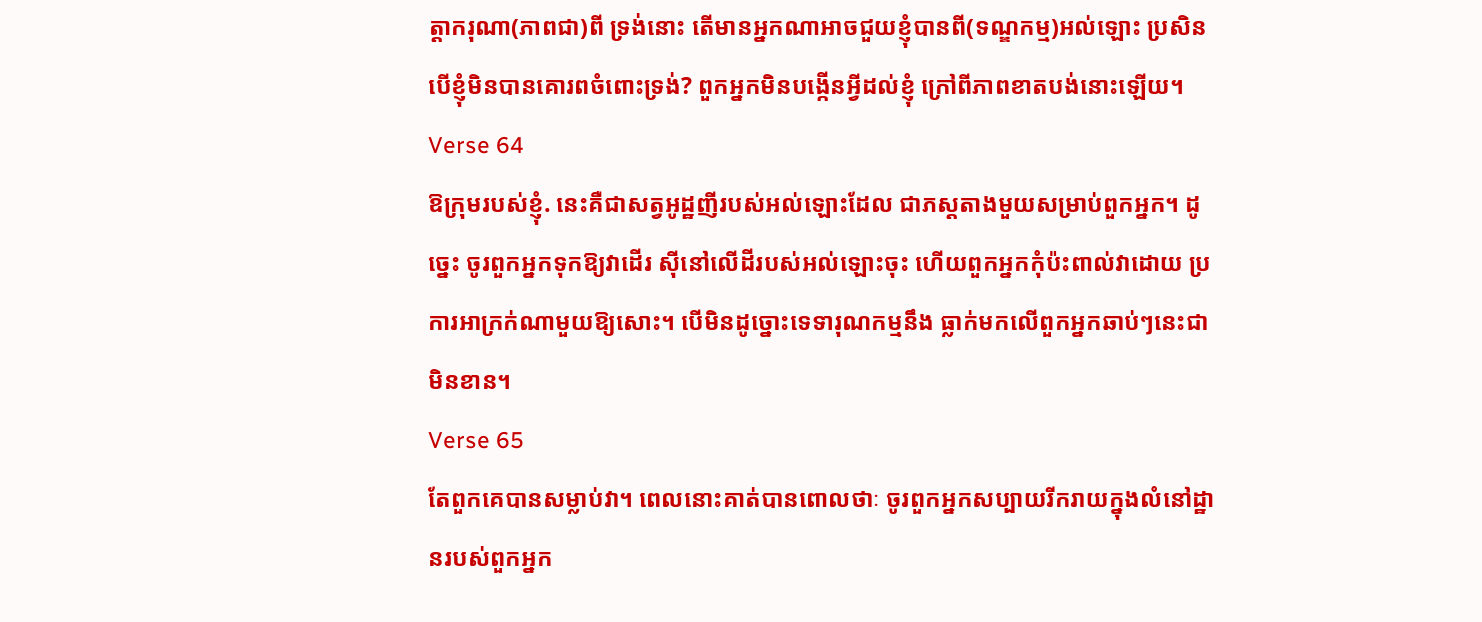ត្ដាករុណា(ភាពជា)ពី ទ្រង់នោះ តើមានអ្នកណាអាចជួយខ្ញុំបានពី(ទណ្ឌកម្ម)អល់ឡោះ ប្រសិនបើខ្ញុំមិនបានគោរពចំពោះទ្រង់? ពួកអ្នកមិនបង្កើនអ្វីដល់ខ្ញុំ ក្រៅពីភាពខាតបង់នោះឡើយ។
Verse 64
ឱក្រុមរបស់ខ្ញុំ. នេះគឺជាសត្វអូដ្ឋញីរបស់អល់ឡោះដែល ជាភស្តតាងមួយសម្រាប់ពួកអ្នក។ ដូចេ្នះ ចូរពួកអ្នកទុកឱ្យវាដើរ ស៊ីនៅលើដីរបស់អល់ឡោះចុះ ហើយពួកអ្នកកុំប៉ះពាល់វាដោយ ប្រការអាក្រក់ណាមួយឱ្យសោះ។ បើមិនដូច្នោះទេទារុណកម្មនឹង ធ្លាក់មកលើពួកអ្នកឆាប់ៗនេះជាមិនខាន។
Verse 65
តែពួកគេបានសម្លាប់វា។ ពេលនោះគាត់បានពោលថាៈ ចូរពួកអ្នកសប្បាយរីករាយក្នុងលំនៅដ្ឋានរបស់ពួកអ្នក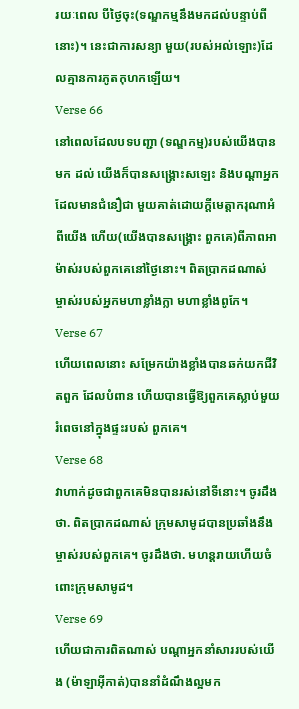រយៈពេល បីថ្ងៃចុះ(ទណ្ឌកម្មនឹងមកដល់បន្ទាប់ពីនោះ)។ នេះជាការសន្យា មួយ(របស់អល់ឡោះ)ដែលគ្មានការភូតកុហកឡើយ។
Verse 66
នៅពេលដែលបទបញ្ជា (ទណ្ឌកម្ម)របស់យើងបានមក ដល់ យើងក៏បានសង្គ្រោះសឡេះ និងបណ្ដាអ្នកដែលមានជំនឿជា មួយគាត់ដោយក្ដីមេត្ដាករុណាអំពីយើង ហើយ(យើងបានសង្គ្រោះ ពួកគេ)ពីភាពអាម៉ាស់របស់ពួកគេនៅថ្ងៃនោះ។ ពិតប្រាកដណាស់ ម្ចាស់របស់អ្នកមហាខ្លាំងក្លា មហាខ្លាំងពូកែ។
Verse 67
ហើយពេលនោះ សម្រែកយ៉ាងខ្លាំងបានឆក់យកជីវិតពួក ដែលបំពាន ហើយបានធ្វើឱ្យពួកគេស្លាប់មួយរំពេចនៅក្នុងផ្ទះរបស់ ពួកគេ។
Verse 68
វាហាក់ដូចជាពួកគេមិនបានរស់នៅទីនោះ។ ចូរដឹងថា. ពិតប្រាកដណាស់ ក្រុមសាមូដបានប្រឆាំងនឹងម្ចាស់របស់ពួកគេ។ ចូរដឹងថា. មហន្ដរាយហើយចំពោះក្រុមសាមូដ។
Verse 69
ហើយជាការពិតណាស់ បណ្ដាអ្នកនាំសាររបស់យើង (ម៉ាឡាអ៊ីកាត់)បាននាំដំណឹងល្អមក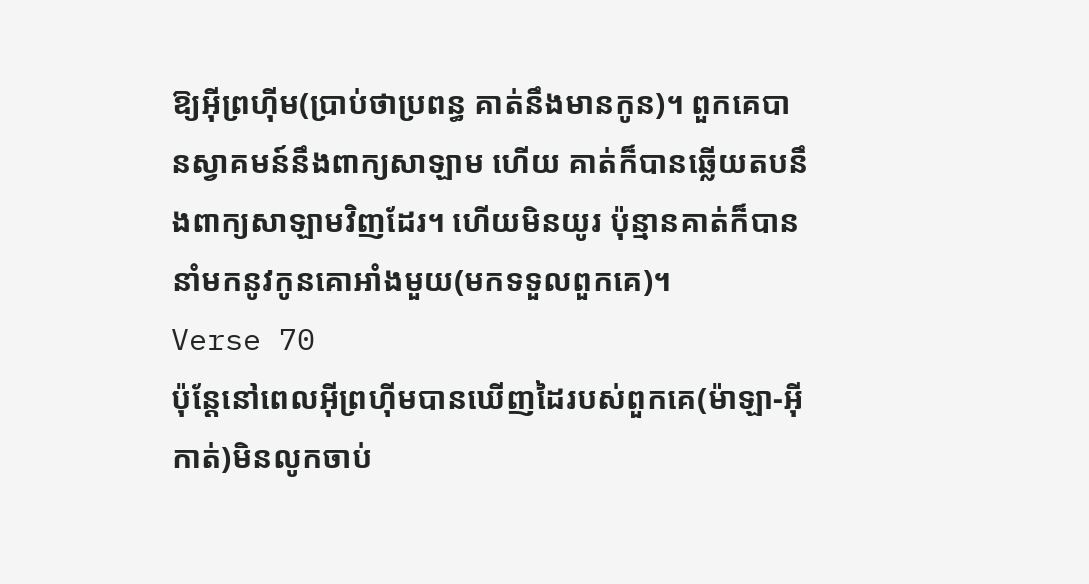ឱ្យអ៊ីព្រហ៊ីម(ប្រាប់ថាប្រពន្ធ គាត់នឹងមានកូន)។ ពួកគេបានស្វាគមន៍នឹងពាក្យសាឡាម ហើយ គាត់ក៏បានឆ្លើយតបនឹងពាក្យសាឡាមវិញដែរ។ ហើយមិនយូរ ប៉ុន្មានគាត់ក៏បាននាំមកនូវកូនគោអាំងមួយ(មកទទួលពួកគេ)។
Verse 70
ប៉ុន្ដែនៅពេលអ៊ីព្រហ៊ីមបានឃើញដៃរបស់ពួកគេ(ម៉ាឡា-អ៊ីកាត់)មិនលូកចាប់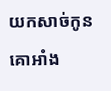យកសាច់កូនគោអាំង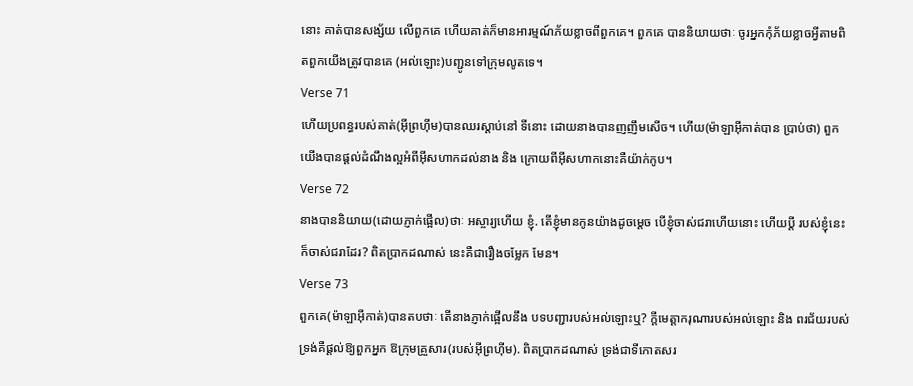នោះ គាត់បានសង្ស័យ លើពួកគេ ហើយគាត់ក៏មានអារម្មណ៍ភ័យខ្លាចពីពួកគេ។ ពួកគេ បាននិយាយថាៈ ចូរអ្នកកុំភ័យខ្លាចអ្វីតាមពិតពួកយើងត្រូវបានគេ (អល់ឡោះ)បញ្ជូនទៅក្រុមលូតទេ។
Verse 71
ហើយប្រពន្ធរបស់គាត់(អ៊ីព្រហ៊ីម)បានឈរស្ដាប់នៅ ទីនោះ ដោយនាងបានញញឹមសើច។ ហើយ(ម៉ាឡាអ៊ីកាត់បាន ប្រាប់ថា) ពួកយើងបានផ្ដល់ដំណឹងល្អអំពីអ៊ីសហាកដល់នាង និង ក្រោយពីអ៊ីសហាកនោះគឺយ៉ាក់កូប។
Verse 72
នាងបាននិយាយ(ដោយភ្ញាក់ផ្អើល)ថាៈ អស្ចារ្យហើយ ខ្ញុំ. តើខ្ញុំមានកូនយ៉ាងដូចមេ្ដច បើខ្ញុំចាស់ជរាហើយនោះ ហើយប្ដី របស់ខ្ញុំនេះក៏ចាស់ជរាដែរ? ពិតប្រាកដណាស់ នេះគឺជារឿងចម្លែក មែន។
Verse 73
ពួកគេ(ម៉ាឡាអ៊ីកាត់)បានតបថាៈ តើនាងភ្ញាក់ផ្អើលនឹង បទបញ្ជារបស់អល់ឡោះឬ? ក្ដីមេត្ដាករុណារបស់អល់ឡោះ និង ពរជ័យរបស់ទ្រង់គឺផ្ដល់ឱ្យពួកអ្នក ឱក្រុមគ្រួសារ(របស់អ៊ីព្រហ៊ីម). ពិតប្រាកដណាស់ ទ្រង់ជាទីកោតសរ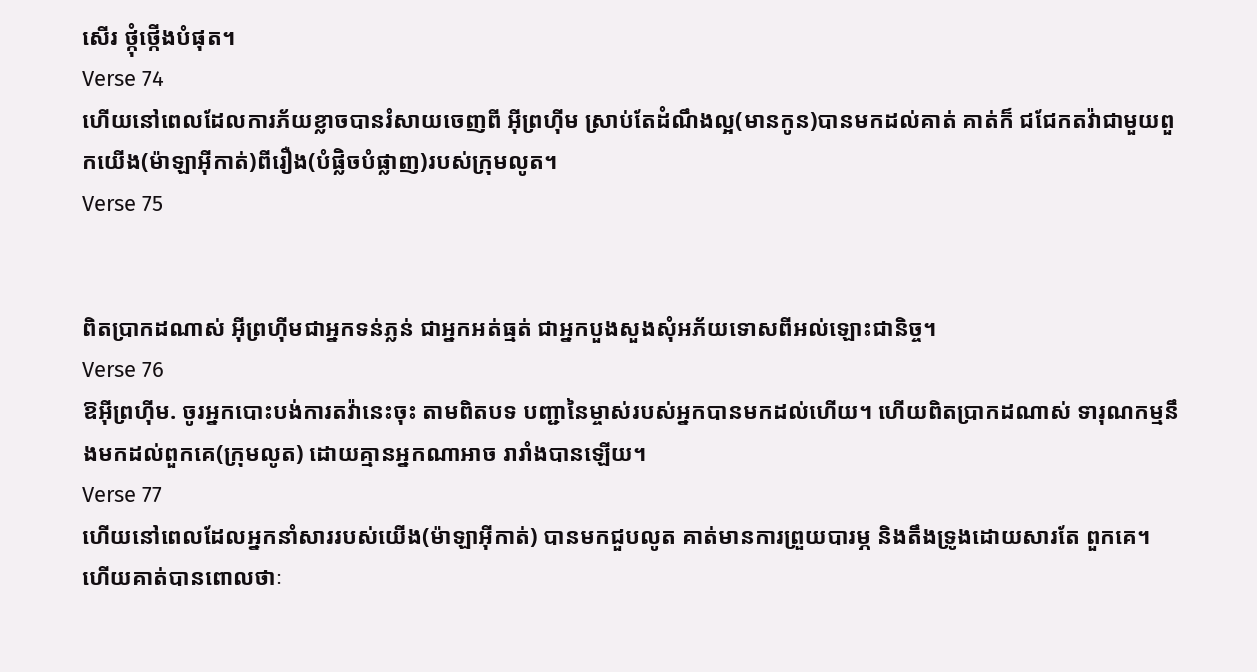សើរ ថ្កុំថ្កើងបំផុត។
Verse 74
ហើយនៅពេលដែលការភ័យខ្លាចបានរំសាយចេញពី អ៊ីព្រហ៊ីម ស្រាប់តែដំណឹងល្អ(មានកូន)បានមកដល់គាត់ គាត់ក៏ ជជែកតវ៉ាជាមួយពួកយើង(ម៉ាឡាអ៊ីកាត់)ពីរឿង(បំផិ្លចបំផ្លាញ)របស់ក្រុមលូត។
Verse 75


ពិតប្រាកដណាស់ អ៊ីព្រហ៊ីមជាអ្នកទន់ភ្លន់ ជាអ្នកអត់ធ្មត់ ជាអ្នកបួងសួងសុំអភ័យទោសពីអល់ឡោះជានិច្ច។
Verse 76
ឱអ៊ីព្រហ៊ីម. ចូរអ្នកបោះបង់ការតវ៉ានេះចុះ តាមពិតបទ បញ្ជានៃម្ចាស់របស់អ្នកបានមកដល់ហើយ។ ហើយពិតប្រាកដណាស់ ទារុណកម្មនឹងមកដល់ពួកគេ(ក្រុមលូត) ដោយគ្មានអ្នកណាអាច រារាំងបានឡើយ។
Verse 77
ហើយនៅពេលដែលអ្នកនាំសាររបស់យើង(ម៉ាឡាអ៊ីកាត់) បានមកជួបលូត គាត់មានការព្រួយបារម្ភ និងតឹងទ្រូងដោយសារតែ ពួកគេ។ ហើយគាត់បានពោលថាៈ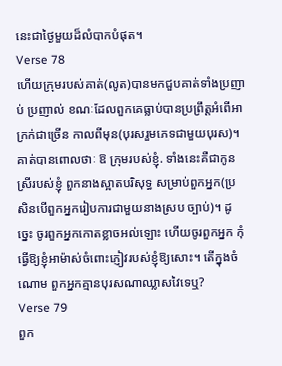នេះជាថ្ងៃមួយដ៏លំបាកបំផុត។
Verse 78
ហើយក្រុមរបស់គាត់(លូត)បានមកជួបគាត់ទាំងប្រញាប់ ប្រញាល់ ខណៈដែលពួកគេធ្លាប់បានប្រព្រឹត្ដអំពើអាក្រក់ជាច្រើន កាលពីមុន(បុរសរួមភេទជាមួយបុរស)។ គាត់បានពោលថាៈ ឱ ក្រុមរបស់ខ្ញុំ. ទាំងនេះគឺជាកូនស្រីរបស់ខ្ញុំ ពួកនាងស្អាតបរិសុទ្ធ សម្រាប់ពួកអ្នក(ប្រសិនបើពួកអ្នករៀបការជាមួយនាងស្រប ច្បាប់)។ ដូចេ្នះ ចូរពួកអ្នកកោតខ្លាចអល់ឡោះ ហើយចូរពួកអ្នក កុំធើ្វឱ្យខ្ញុំអាម៉ាស់ចំពោះភ្ញៀវរបស់ខ្ញុំឱ្យសោះ។ តើក្នុងចំណោម ពួកអ្នកគ្មានបុរសណាឈ្លាសវៃទេឬ?
Verse 79
ពួក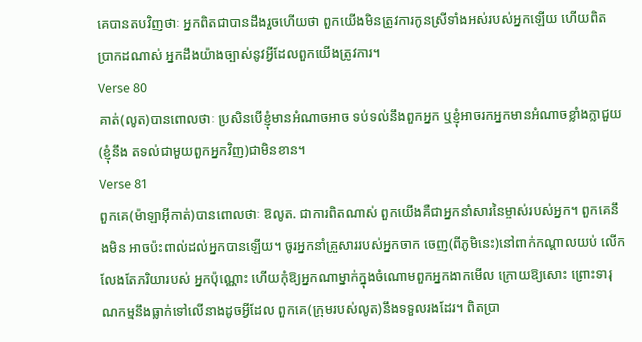គេបានតបវិញថាៈ អ្នកពិតជាបានដឹងរួចហើយថា ពួកយើងមិនត្រូវការកូនស្រីទាំងអស់របស់អ្នកឡើយ ហើយពិត ប្រាកដណាស់ អ្នកដឹងយ៉ាងច្បាស់នូវអ្វីដែលពួកយើងត្រូវការ។
Verse 80
គាត់(លូត)បានពោលថាៈ ប្រសិនបើខ្ញុំមានអំណាចអាច ទប់ទល់នឹងពួកអ្នក ឬខ្ញុំអាចរកអ្នកមានអំណាចខ្លាំងក្លាជួយ(ខ្ញុំនឹង តទល់ជាមួយពួកអ្នកវិញ)ជាមិនខាន។
Verse 81
ពួកគេ(ម៉ាឡាអ៊ីកាត់)បានពោលថាៈ ឱលូត. ជាការពិតណាស់ ពួកយើងគឺជាអ្នកនាំសារនៃម្ចាស់របស់អ្នក។ ពួកគេនឹងមិន អាចប៉ះពាល់ដល់អ្នកបានឡើយ។ ចូរអ្នកនាំគ្រួសាររបស់អ្នកចាក ចេញ(ពីភូមិនេះ)នៅពាក់កណ្ដាលយប់ លើកលែងតែភរិយារបស់ អ្នកប៉ុណ្ណោះ ហើយកុំឱ្យអ្នកណាម្នាក់ក្នុងចំណោមពួកអ្នកងាកមើល ក្រោយឱ្យសោះ ព្រោះទារុណកម្មនឹងធ្លាក់ទៅលើនាងដូចអ្វីដែល ពួកគេ(ក្រុមរបស់លូត)នឹងទទួលរងដែរ។ ពិតប្រា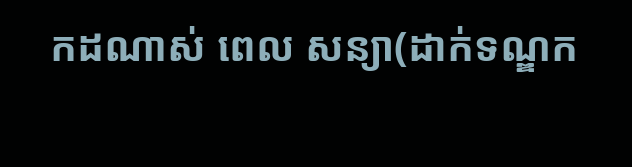កដណាស់ ពេល សន្យា(ដាក់ទណ្ឌក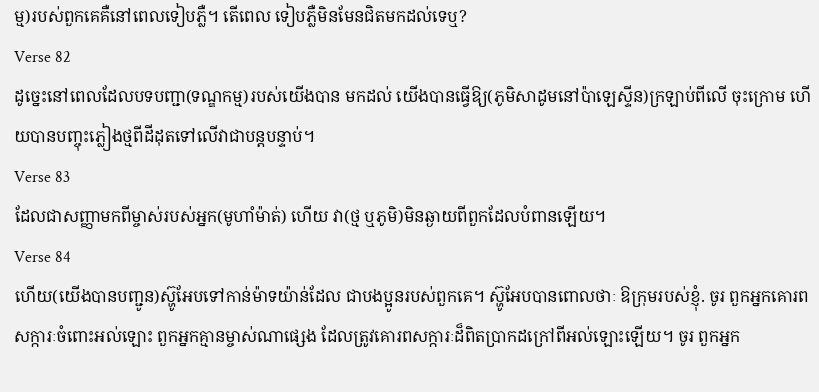ម្ម)របស់ពួកគេគឺនៅពេលទៀបភ្លឺ។ តើពេល ទៀបភ្លឺមិនមែនជិតមកដល់ទេឬ?
Verse 82
ដូចេ្នះនៅពេលដែលបទបញ្ជា(ទណ្ឌកម្ម)របស់យើងបាន មកដល់ យើងបានធ្វើឱ្យ(ភូមិសាដូមនៅប៉ាឡេស្ទីន)ក្រឡាប់ពីលើ ចុះក្រោម ហើយបានបញ្ចុះភ្លៀងថ្មពីដីដុតទៅលើវាជាបន្ដបន្ទាប់។
Verse 83
ដែលជាសញ្ញាមកពីម្ចាស់របស់អ្នក(មូហាំម៉ាត់) ហើយ វា(ថ្ម ឬភូមិ)មិនឆ្ងាយពីពួកដែលបំពានឡើយ។
Verse 84
ហើយ(យើងបានបញ្ជូន)ស៊្ហូអែបទៅកាន់ម៉ាទយ៉ាន់ដែល ជាបងប្អូនរបស់ពួកគេ។ ស៊្ហូអែបបានពោលថាៈ ឱក្រុមរបស់ខ្ញុំ. ចូរ ពួកអ្នកគោរពសក្ការៈចំពោះអល់ឡោះ ពួកអ្នកគ្មានម្ចាស់ណាផេ្សង ដែលត្រូវគោរពសក្ការៈដ៏ពិតប្រាកដក្រៅពីអល់ឡោះឡើយ។ ចូរ ពួកអ្នក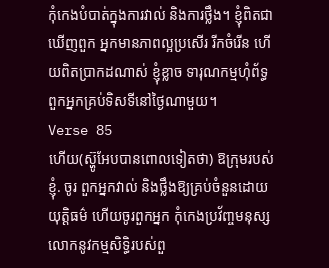កុំកេងបំបាត់ក្នុងការវាល់ និងការថ្លឹង។ ខ្ញុំពិតជាឃើញពួក អ្នកមានភាពល្អប្រសើរ រីកចំរើន ហើយពិតប្រាកដណាស់ ខ្ញុំខ្លាច ទារុណកម្មហុំព័ទ្ធពួកអ្នកគ្រប់ទិសទីនៅថ្ងៃណាមួយ។
Verse 85
ហើយ(ស៊្ហូអែបបានពោលទៀតថា) ឱក្រុមរបស់ខ្ញុំ. ចូរ ពួកអ្នកវាល់ និងថ្លឹងឱ្យគ្រប់ចំនួនដោយយុត្ដិធម៌ ហើយចូរពួកអ្នក កុំកេងប្រវ័ពា្ចមនុស្សលោកនូវកម្មសិទិ្ធរបស់ពួ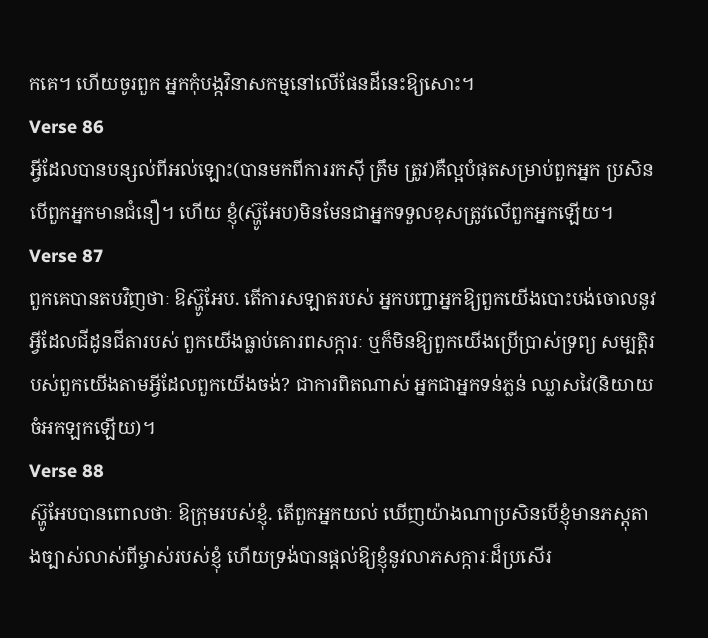កគេ។ ហើយចូរពួក អ្នកកុំបង្កវិនាសកម្មនៅលើផែនដីនេះឱ្យសោះ។
Verse 86
អ្វីដែលបានបន្សល់ពីអល់ឡោះ(បានមកពីការរកស៊ី ត្រឹម ត្រូវ)គឺល្អបំផុតសម្រាប់ពួកអ្នក ប្រសិនបើពួកអ្នកមានជំនឿ។ ហើយ ខ្ញុំ(ស៊្ហូអែប)មិនមែនជាអ្នកទទួលខុសត្រូវលើពួកអ្នកឡើយ។
Verse 87
ពួកគេបានតបវិញថាៈ ឱស៊្ហូអែប. តើការសឡាតរបស់ អ្នកបញ្ជាអ្នកឱ្យពួកយើងបោះបង់ចោលនូវអ្វីដែលជីដូនជីតារបស់ ពួកយើងធ្លាប់គោរពសក្ការៈ ឬក៏មិនឱ្យពួកយើងប្រើប្រាស់ទ្រព្យ សម្បត្ដិរបស់ពួកយើងតាមអ្វីដែលពួកយើងចង់? ជាការពិតណាស់ អ្នកជាអ្នកទន់ភ្លន់ ឈ្លាសវៃ(និយាយចំអកឡកឡើយ)។
Verse 88
ស៊្ហូអែបបានពោលថាៈ ឱក្រុមរបស់ខ្ញុំ. តើពួកអ្នកយល់ ឃើញយ៉ាងណាប្រសិនបើខ្ញុំមានភស្ដុតាងច្បាស់លាស់ពីម្ចាស់របស់ខ្ញុំ ហើយទ្រង់បានផ្ដល់ឱ្យខ្ញុំនូវលាភសក្ការៈដ៏ប្រសើរ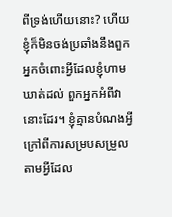ពីទ្រង់ហើយនោះ? ហើយខ្ញុំក៏មិនចង់ប្រឆាំងនឹងពួកអ្នកចំពោះអ្វីដែលខ្ញុំហាមឃាត់ដល់ ពួកអ្នកអំពីវានោះដែរ។ ខ្ញុំគ្មានបំណងអ្វីក្រៅពីការសម្របសម្រួល តាមអ្វីដែល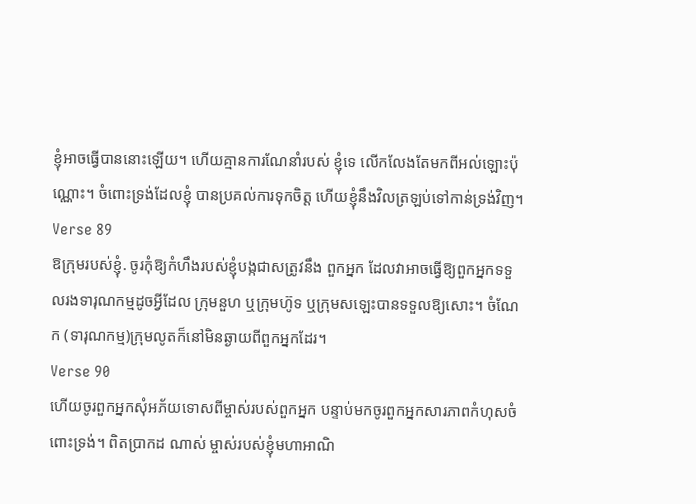ខ្ញុំអាចធ្វើបាននោះឡើយ។ ហើយគ្មានការណែនាំរបស់ ខ្ញុំទេ លើកលែងតែមកពីអល់ឡោះប៉ុណ្ណោះ។ ចំពោះទ្រង់ដែលខ្ញុំ បានប្រគល់ការទុកចិត្ដ ហើយខ្ញុំនឹងវិលត្រឡប់ទៅកាន់ទ្រង់វិញ។
Verse 89
ឱក្រុមរបស់ខ្ញុំ. ចូរកុំឱ្យកំហឹងរបស់ខ្ញុំបង្កជាសត្រូវនឹង ពួកអ្នក ដែលវាអាចធ្វើឱ្យពួកអ្នកទទួលរងទារុណកម្មដូចអ្វីដែល ក្រុមនួហ ឬក្រុមហ៊ូទ ឬក្រុមសឡេះបានទទួលឱ្យសោះ។ ចំណែក (ទារុណកម្ម)ក្រុមលូតក៏នៅមិនឆ្ងាយពីពួកអ្នកដែរ។
Verse 90
ហើយចូរពួកអ្នកសុំអភ័យទោសពីម្ចាស់របស់ពួកអ្នក បន្ទាប់មកចូរពួកអ្នកសារភាពកំហុសចំពោះទ្រង់។ ពិតប្រាកដ ណាស់ ម្ចាស់របស់ខ្ញុំមហាអាណិ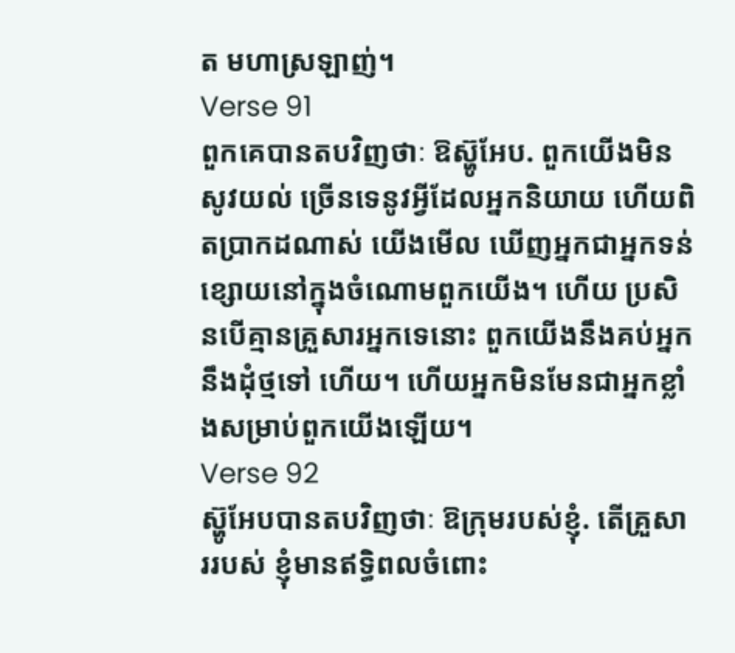ត មហាស្រឡាញ់។
Verse 91
ពួកគេបានតបវិញថាៈ ឱស៊្ហូអែប. ពួកយើងមិនសូវយល់ ច្រើនទេនូវអ្វីដែលអ្នកនិយាយ ហើយពិតប្រាកដណាស់ យើងមើល ឃើញអ្នកជាអ្នកទន់ខ្សោយនៅក្នុងចំណោមពួកយើង។ ហើយ ប្រសិនបើគ្មានគ្រួសារអ្នកទេនោះ ពួកយើងនឹងគប់អ្នកនឹងដុំថ្មទៅ ហើយ។ ហើយអ្នកមិនមែនជាអ្នកខ្លាំងសម្រាប់ពួកយើងឡើយ។
Verse 92
ស៊្ហូអែបបានតបវិញថាៈ ឱក្រុមរបស់ខ្ញុំ. តើគ្រួសាររបស់ ខ្ញុំមានឥទ្ធិពលចំពោះ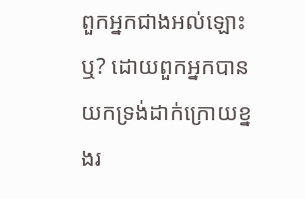ពួកអ្នកជាងអល់ឡោះឬ? ដោយពួកអ្នកបាន យកទ្រង់ដាក់ក្រោយខ្នងរ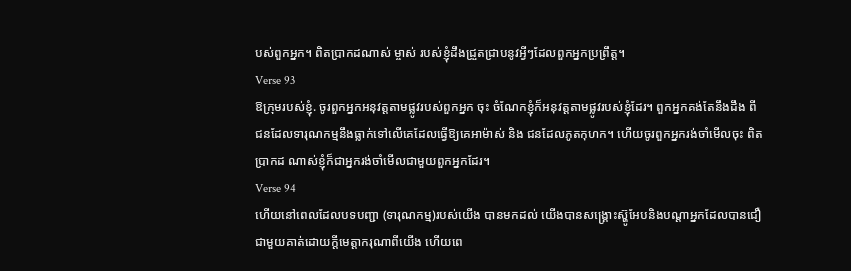បស់ពួកអ្នក។ ពិតប្រាកដណាស់ ម្ចាស់ របស់ខ្ញុំដឹងជ្រួតជ្រាបនូវអ្វីៗដែលពួកអ្នកប្រព្រឹត្ដ។
Verse 93
ឱក្រុមរបស់ខ្ញុំ. ចូរពួកអ្នកអនុវត្ដតាមផ្លូវរបស់ពួកអ្នក ចុះ ចំណែកខ្ញុំក៏អនុវត្ដតាមផ្លូវរបស់ខ្ញុំដែរ។ ពួកអ្នកគង់តែនឹងដឹង ពីជនដែលទារុណកម្មនឹងធ្លាក់ទៅលើគេដែលធ្វើឱ្យគេអាម៉ាស់ និង ជនដែលភូតកុហក។ ហើយចូរពួកអ្នករង់ចាំមើលចុះ ពិតប្រាកដ ណាស់ខ្ញុំក៏ជាអ្នករង់ចាំមើលជាមួយពួកអ្នកដែរ។
Verse 94
ហើយនៅពេលដែលបទបញ្ជា (ទារុណកម្ម)របស់យើង បានមកដល់ យើងបានសង្គ្រោះស៊្ហូអែបនិងបណ្ដាអ្នកដែលបានជឿ ជាមួយគាត់ដោយក្ដីមេត្ដាករុណាពីយើង ហើយពេ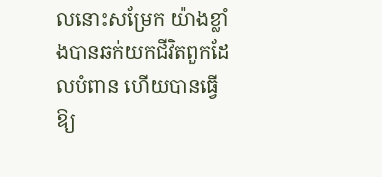លនោះសម្រែក យ៉ាងខ្លាំងបានឆក់យកជីវិតពួកដែលបំពាន ហើយបានធ្វើឱ្យ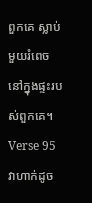ពួកគេ ស្លាប់មួយរំពេចនៅក្នុងផ្ទះរបស់ពួកគេ។
Verse 95
វាហាក់ដូច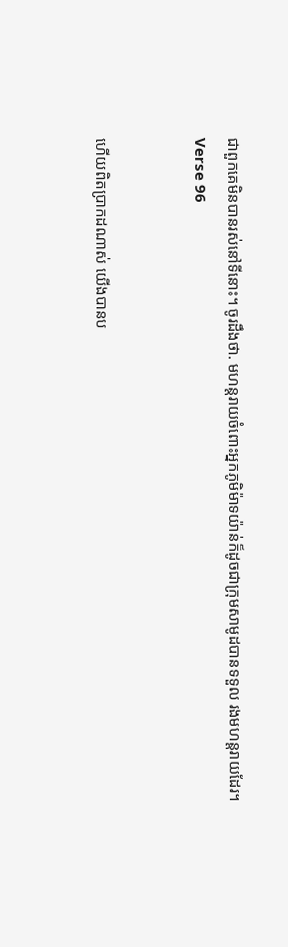ជាពួកគេមិនបានរស់នៅទីនោះ។ ចូរដឹងថា. មហន្ដរាយចំពោះអ្នកភូមិម៉ាទយ៉ាន់ក៏ដូចជាក្រុមសាមូដបានទទួល រងមហន្ដរាយដែរ។
Verse 96


ហើយពិតប្រាកដណាស់ យើងបានប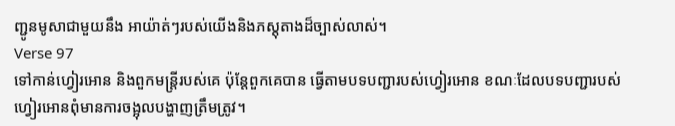ញ្ជូនមូសាជាមួយនឹង អាយ៉ាត់ៗរបស់យើងនិងភស្ដុតាងដ៏ច្បាស់លាស់។
Verse 97
ទៅកាន់ហ្វៀរអោន និងពួកមន្ដ្រីរបស់គេ ប៉ុន្ដែពួកគេបាន ធ្វើតាមបទបញ្ជារបស់ហ្វៀរអោន ខណៈដែលបទបញ្ជារបស់ ហ្វៀរអោនពុំមានការចង្អុលបង្ហាញត្រឹមត្រូវ។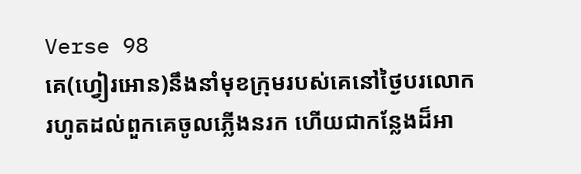Verse 98
គេ(ហ្វៀរអោន)នឹងនាំមុខក្រុមរបស់គេនៅថ្ងៃបរលោក រហូតដល់ពួកគេចូលភ្លើងនរក ហើយជាកន្លែងដ៏អា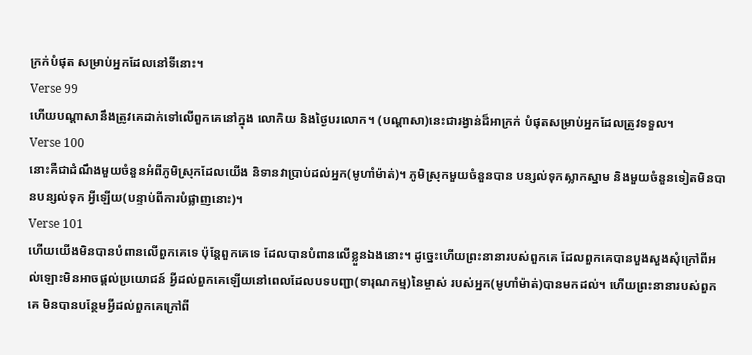ក្រក់បំផុត សម្រាប់អ្នកដែលនៅទីនោះ។
Verse 99
ហើយបណ្ដាសានឹងត្រូវគេដាក់ទៅលើពួកគេនៅក្នុង លោកិយ និងថ្ងៃបរលោក។ (បណ្ដាសា)នេះជារង្វាន់ដ៏អាក្រក់ បំផុតសម្រាប់អ្នកដែលត្រូវទទួល។
Verse 100
នោះគឺជាដំណឹងមួយចំនួនអំពីភូមិស្រុកដែលយើង និទានវាប្រាប់ដល់អ្នក(មូហាំម៉ាត់)។ ភូមិស្រុកមួយចំនួនបាន បន្សល់ទុកស្លាកស្នាម និងមួយចំនួនទៀតមិនបានបន្សល់ទុក អ្វីឡើយ(បន្ទាប់ពីការបំផ្លាញនោះ)។
Verse 101
ហើយយើងមិនបានបំពានលើពួកគេទេ ប៉ុន្ដែពួកគេទេ ដែលបានបំពានលើខ្លួនឯងនោះ។ ដូចេ្នះហើយព្រះនានារបស់ពួកគេ ដែលពួកគេបានបួងសួងសុំក្រៅពីអល់ឡោះមិនអាចផ្ដល់ប្រយោជន៍ អ្វីដល់ពួកគេឡើយនៅពេលដែលបទបញ្ជា(ទារុណកម្ម)នៃម្ចាស់ របស់អ្នក(មូហាំម៉ាត់)បានមកដល់។ ហើយព្រះនានារបស់ពួកគេ មិនបានបន្ថែមអ្វីដល់ពួកគេក្រៅពី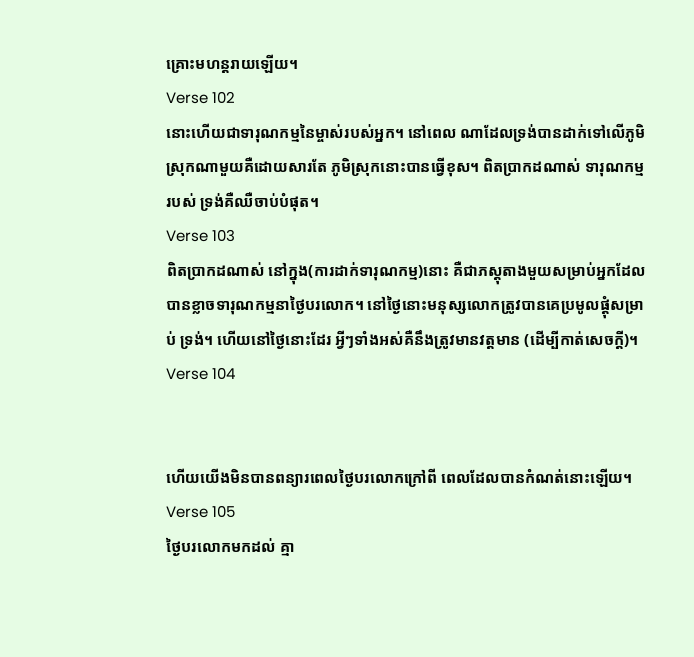គ្រោះមហន្ដរាយឡើយ។
Verse 102
នោះហើយជាទារុណកម្មនៃម្ចាស់របស់អ្នក។ នៅពេល ណាដែលទ្រង់បានដាក់ទៅលើភូមិស្រុកណាមួយគឺដោយសារតែ ភូមិស្រុកនោះបានធ្វើខុស។ ពិតប្រាកដណាស់ ទារុណកម្មរបស់ ទ្រង់គឺឈឺចាប់បំផុត។
Verse 103
ពិតប្រាកដណាស់ នៅក្នុង(ការដាក់ទារុណកម្ម)នោះ គឺជាភស្ដុតាងមួយសម្រាប់អ្នកដែលបានខ្លាចទារុណកម្មនាថ្ងៃបរលោក។ នៅថ្ងៃនោះមនុស្សលោកត្រូវបានគេប្រមូលផ្ដុំសម្រាប់ ទ្រង់។ ហើយនៅថ្ងៃនោះដែរ អ្វីៗទាំងអស់គឺនឹងត្រូវមានវត្ដមាន (ដើម្បីកាត់សេចក្ដី)។
Verse 104


ហើយយើងមិនបានពន្យារពេលថ្ងៃបរលោកក្រៅពី ពេលដែលបានកំណត់នោះឡើយ។
Verse 105
ថ្ងៃបរលោកមកដល់ គ្មា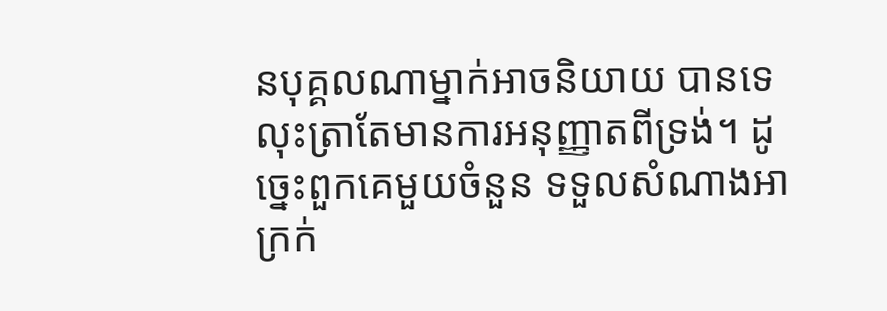នបុគ្គលណាម្នាក់អាចនិយាយ បានទេ លុះត្រាតែមានការអនុញ្ញាតពីទ្រង់។ ដូចេ្នះពួកគេមួយចំនួន ទទួលសំណាងអាក្រក់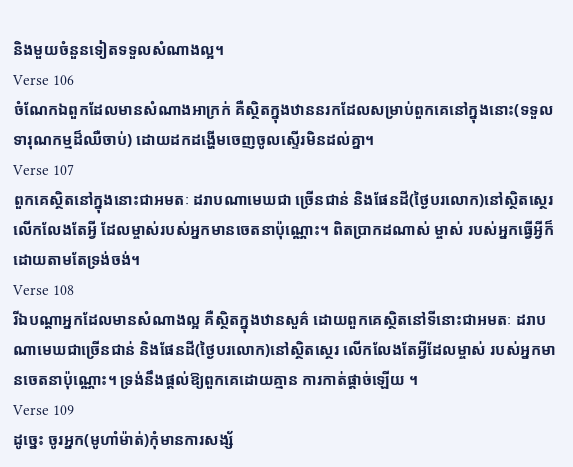និងមួយចំនួនទៀតទទួលសំណាងល្អ។
Verse 106
ចំណែកឯពួកដែលមានសំណាងអាក្រក់ គឺស្ថិតក្នុងឋាននរកដែលសម្រាប់ពួកគេនៅក្នុងនោះ(ទទួលទារុណកម្មដ៏ឈឺចាប់) ដោយដកដង្ហើមចេញចូលស្ទើរមិនដល់គ្នា។
Verse 107
ពួកគេស្ថិតនៅក្នុងនោះជាអមតៈ ដរាបណាមេឃជា ច្រើនជាន់ និងផែនដី(ថ្ងៃបរលោក)នៅស្ថិតសេ្ថរ លើកលែងតែអ្វី ដែលម្ចាស់របស់អ្នកមានចេតនាប៉ុណ្ណោះ។ ពិតប្រាកដណាស់ ម្ចាស់ របស់អ្នកធ្វើអ្វីក៏ដោយតាមតែទ្រង់ចង់។
Verse 108
រីឯបណ្ដាអ្នកដែលមានសំណាងល្អ គឺស្ថិតក្នុងឋានសួគ៌ ដោយពួកគេស្ថិតនៅទីនោះជាអមតៈ ដរាបណាមេឃជាច្រើនជាន់ និងផែនដី(ថ្ងៃបរលោក)នៅស្ថិតសេ្ថរ លើកលែងតែអ្វីដែលម្ចាស់ របស់អ្នកមានចេតនាប៉ុណ្ណោះ។ ទ្រង់នឹងផ្ដល់ឱ្យពួកគេដោយគ្មាន ការកាត់ផ្ដាច់ឡើយ ។
Verse 109
ដូចេ្នះ ចូរអ្នក(មូហាំម៉ាត់)កុំមានការសង្ស័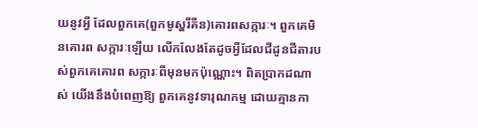យនូវអ្វី ដែលពួកគេ(ពួកមូស្ហរីគីន)គោរពសក្ការៈ។ ពួកគេមិនគោរព សក្ការៈឡើយ លើកលែងតែដូចអ្វីដែលជីដូនជីតារបស់ពួកគេគោរព សក្ការៈពីមុនមកប៉ុណ្ណោះ។ ពិតប្រាកដណាស់ យើងនឹងបំពេញឱ្យ ពួកគេនូវទារុណកម្ម ដោយគ្មានកា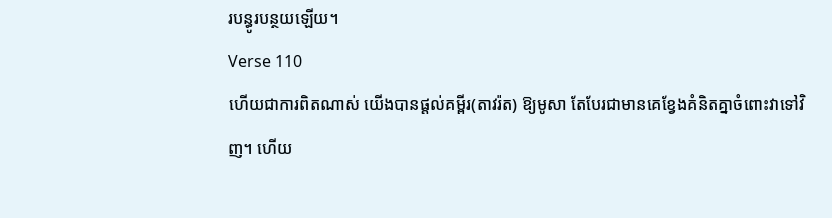របន្ធូរបន្ថយឡើយ។
Verse 110
ហើយជាការពិតណាស់ យើងបានផ្ដល់គម្ពីរ(តាវរ៉ត) ឱ្យមូសា តែបែរជាមានគេខ្វែងគំនិតគ្នាចំពោះវាទៅវិញ។ ហើយ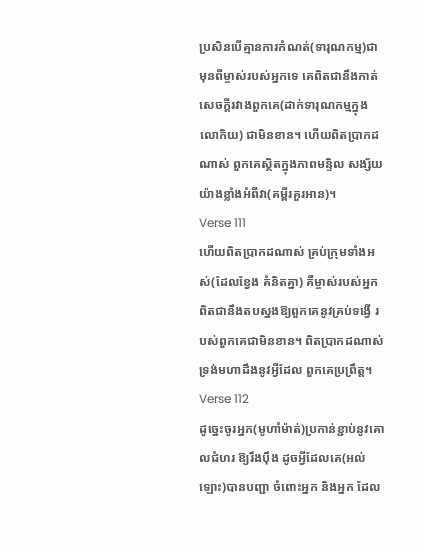ប្រសិនបើគ្មានការកំណត់(ទារុណកម្ម)ជាមុនពីម្ចាស់របស់អ្នកទេ គេពិតជានឹងកាត់សេចក្ដីរវាងពួកគេ(ដាក់ទារុណកម្មក្នុងលោកិយ) ជាមិនខាន។ ហើយពិតប្រាកដណាស់ ពួកគេស្ថិតក្នុងភាពមន្ទិល សង្ស័យយ៉ាងខ្លាំងអំពីវា(គម្ពីរគួរអាន)។
Verse 111
ហើយពិតប្រាកដណាស់ គ្រប់ក្រុមទាំងអស់(ដែលខ្វែង គំនិតគ្នា) គឺម្ចាស់របស់អ្នក ពិតជានឹងតបស្នងឱ្យពួកគេនូវគ្រប់ទង្វើ របស់ពួកគេជាមិនខាន។ ពិតប្រាកដណាស់ ទ្រង់មហាដឹងនូវអ្វីដែល ពួកគេប្រព្រឹត្ដ។
Verse 112
ដូចេ្នះចូរអ្នក(មូហាំម៉ាត់)ប្រកាន់ខ្ជាប់នូវគោលជំហរ ឱ្យរឹងប៉ឹង ដូចអ្វីដែលគេ(អល់ឡោះ)បានបញ្ជា ចំពោះអ្នក និងអ្នក ដែល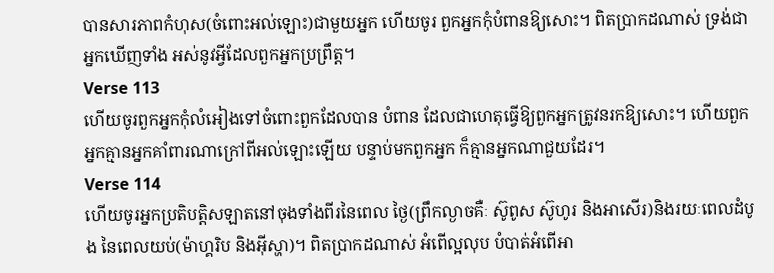បានសារភាពកំហុស(ចំពោះអល់ឡោះ)ជាមួយអ្នក ហើយចូរ ពួកអ្នកកុំបំពានឱ្យសោះ។ ពិតប្រាកដណាស់ ទ្រង់ជាអ្នកឃើញទាំង អស់នូវអ្វីដែលពួកអ្នកប្រព្រឹត្ដ។
Verse 113
ហើយចូរពួកអ្នកកុំលំអៀងទៅចំពោះពួកដែលបាន បំពាន ដែលជាហេតុធ្វើឱ្យពួកអ្នកត្រូវនរកឱ្យសោះ។ ហើយពួក អ្នកគ្មានអ្នកគាំពារណាក្រៅពីអល់ឡោះឡើយ បន្ទាប់មកពួកអ្នក ក៏គ្មានអ្នកណាជួយដែរ។
Verse 114
ហើយចូរអ្នកប្រតិបត្ដិសឡាតនៅចុងទាំងពីរនៃពេល ថ្ងៃ(ព្រឹកល្ងាចគឺៈ ស៊ូពូស ស៊ូហូរ និងអាសើរ)និងរយៈពេលដំបូង នៃពេលយប់(ម៉ាហ្គរិប និងអ៊ីស្ហា)។ ពិតប្រាកដណាស់ អំពើល្អលុប បំបាត់អំពើអា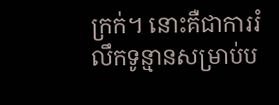ក្រក់។ នោះគឺជាការរំលឹកទូន្មានសម្រាប់ប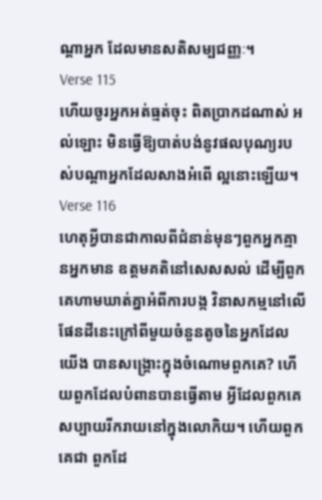ណ្ដាអ្នក ដែលមានសតិសម្បជញ្ញៈ។
Verse 115
ហើយចូរអ្នកអត់ធ្មត់ចុះ ពិតប្រាកដណាស់ អល់ឡោះ មិនធ្វើឱ្យបាត់បង់នូវផលបុណ្យរបស់បណ្ដាអ្នកដែលសាងអំពើ ល្អនោះឡើយ។
Verse 116
ហេតុអ្វីបានជាកាលពីជំនាន់មុនៗពួកអ្នកគ្មានអ្នកមាន ឧត្ដមគតិនៅសេសសល់ ដើម្បីពួកគេហាមឃាត់គ្នាអំពីការបង្ក វិនាសកម្មនៅលើផែនដីនេះក្រៅពីមួយចំនួនតូចនៃអ្នកដែលយើង បានសង្គ្រោះក្នុងចំណោមពួកគេ? ហើយពួកដែលបំពានបានធ្វើតាម អ្វីដែលពួកគេសប្បាយរីករាយនៅក្នុងលោកិយ។ ហើយពួកគេជា ពួកដែ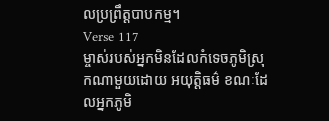លប្រព្រឹត្ដបាបកម្ម។
Verse 117
ម្ចាស់របស់អ្នកមិនដែលកំទេចភូមិស្រុកណាមួយដោយ អយុត្ដិធម៌ ខណៈដែលអ្នកភូមិ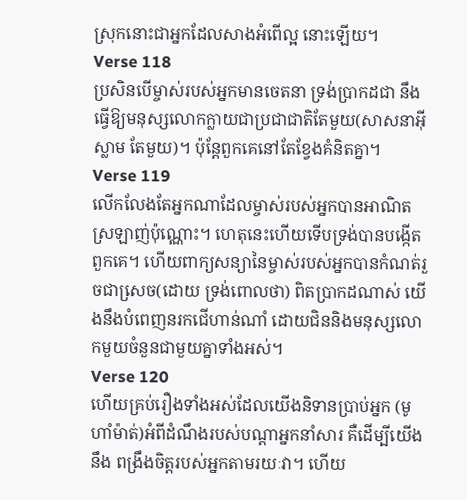ស្រុកនោះជាអ្នកដែលសាងអំពើល្អ នោះឡើយ។
Verse 118
ប្រសិនបើម្ចាស់របស់អ្នកមានចេតនា ទ្រង់ប្រាកដជា នឹងធ្វើឱ្យមនុស្សលោកក្លាយជាប្រជាជាតិតែមួយ(សាសនាអ៊ីស្លាម តែមួយ)។ ប៉ុន្ដែពួកគេនៅតែខ្វែងគំនិតគ្នា។
Verse 119
លើកលែងតែអ្នកណាដែលម្ចាស់របស់អ្នកបានអាណិត ស្រឡាញ់ប៉ុណ្ណោះ។ ហេតុនេះហើយទើបទ្រង់បានបង្កើតពួកគេ។ ហើយពាក្យសន្យានៃម្ចាស់របស់អ្នកបានកំណត់រួចជាសេ្រច(ដោយ ទ្រង់ពោលថា) ពិតប្រាកដណាស់ យើងនឹងបំពេញនរកជើហាន់ណាំ ដោយជិននិងមនុស្សលោកមួយចំនួនជាមួយគ្នាទាំងអស់។
Verse 120
ហើយគ្រប់រឿងទាំងអស់ដែលយើងនិទានប្រាប់អ្នក (មូហាំម៉ាត់)អំពីដំណឹងរបស់បណ្ដាអ្នកនាំសារ គឺដើម្បីយើងនឹង ពង្រឹងចិត្ដរបស់អ្នកតាមរយៈវា។ ហើយ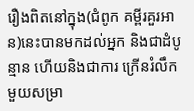រឿងពិតនៅក្នុង(ជំពូក គម្ពីរគួរអាន)នេះបានមកដល់អ្នក និងជាដំបូន្មាន ហើយនិងជាការ ក្រើនរំលឹកមួយសម្រា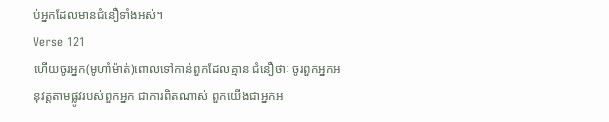ប់អ្នកដែលមានជំនឿទាំងអស់។
Verse 121
ហើយចូរអ្នក(មូហាំម៉ាត់)ពោលទៅកាន់ពួកដែលគ្មាន ជំនឿថាៈ ចូរពួកអ្នកអនុវត្ដតាមផ្លូវរបស់ពួកអ្នក ជាការពិតណាស់ ពួកយើងជាអ្នកអ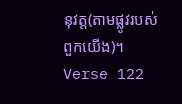នុវត្ដ(តាមផ្លូវរបស់ពួកយើង)។
Verse 122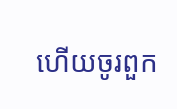ហើយចូរពួក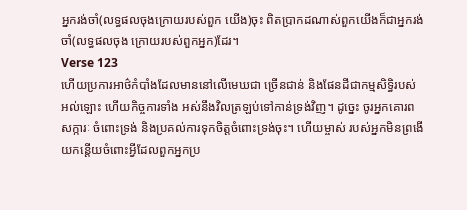អ្នករង់ចាំ(លទ្ធផលចុងក្រោយរបស់ពួក យើង)ចុះ ពិតប្រាកដណាស់ពួកយើងក៏ជាអ្នករង់ចាំ(លទ្ធផលចុង ក្រោយរបស់ពួកអ្នក)ដែរ។
Verse 123
ហើយប្រការអាថ៌កំបាំងដែលមាននៅលើមេឃជា ច្រើនជាន់ និងផែនដីជាកម្មសិទ្ធិរបស់អល់ឡោះ ហើយកិច្ចការទាំង អស់នឹងវិលត្រឡប់ទៅកាន់ទ្រង់វិញ។ ដូចេ្នះ ចូរអ្នកគោរពសក្ការៈ ចំពោះទ្រង់ និងប្រគល់ការទុកចិត្ដចំពោះទ្រង់ចុះ។ ហើយម្ចាស់ របស់អ្នកមិនព្រងើយកន្ដើយចំពោះអ្វីដែលពួកអ្នកប្រ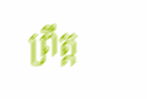ព្រឹត្ដ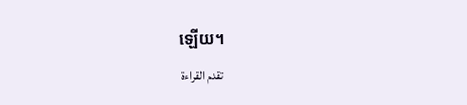ឡើយ។
تقدم القراءة